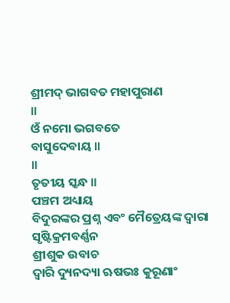ଶ୍ରୀମଦ୍ ଭାଗବତ ମହାପୁରାଣ
॥
ଓଁ ନମୋ ଭଗବତେ
ବାସୁଦେବାୟ ॥
॥
ତୃତୀୟ ସ୍କନ୍ଧ ॥
ପଞ୍ଚମ ଅଧ୍ୟାୟ
ବିଦୁରଙ୍କର ପ୍ରଶ୍ନ ଏବଂ ମୈତ୍ରେୟଙ୍କ ଦ୍ବାରା ସୃଷ୍ଟିକ୍ରମବର୍ଣ୍ଣନ
ଶ୍ରୀଶୁକ ଉବାଚ
ଦ୍ୱାରି ଦ୍ୟୁନଦ୍ୟା ଋଷଭଃ କୁରୂଣାଂ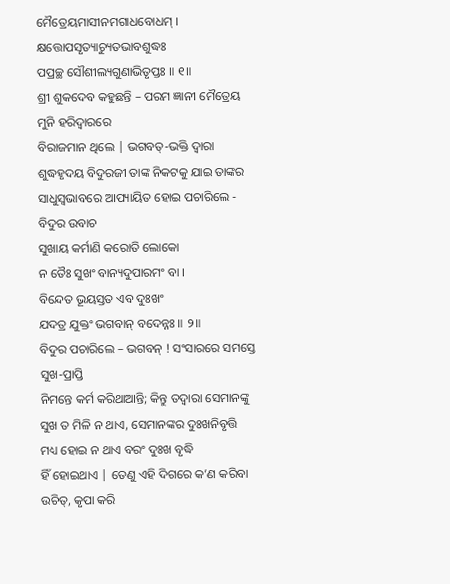ମୈତ୍ରେୟମାସୀନମଗାଧବୋଧମ୍ ।
କ୍ଷତ୍ତୋପସୃତ୍ୟାଚ୍ୟୁତଭାବଶୁଦ୍ଧଃ
ପପ୍ରଚ୍ଛ ସୌଶୀଲ୍ୟଗୁଣାଭିତୃପ୍ତଃ ॥ ୧॥
ଶ୍ରୀ ଶୁକଦେବ କହୁଛନ୍ତି – ପରମ ଜ୍ଞାନୀ ମୈତ୍ରେୟ ମୁନି ହରିଦ୍ବାରରେ
ବିରାଜମାନ ଥିଲେ | ଭଗବତ୍-ଭକ୍ତି ଦ୍ବାରା ଶୁଦ୍ଧହୃଦୟ ବିଦୁରଜୀ ତାଙ୍କ ନିକଟକୁ ଯାଇ ତାଙ୍କର
ସାଧୁସ୍ବଭାବରେ ଆପ୍ୟାୟିତ ହୋଇ ପଚାରିଲେ -
ବିଦୁର ଉବାଚ
ସୁଖାୟ କର୍ମାଣି କରୋତି ଲୋକୋ
ନ ତୈଃ ସୁଖଂ ବାନ୍ୟଦୁପାରମଂ ବା ।
ବିନ୍ଦେତ ଭୂୟସ୍ତତ ଏବ ଦୁଃଖଂ
ଯଦତ୍ର ଯୁକ୍ତଂ ଭଗବାନ୍ ବଦେନ୍ନଃ ॥ ୨॥
ବିଦୁର ପଚାରିଲେ – ଭଗବନ୍ ! ସଂସାରରେ ସମସ୍ତେ ସୁଖ-ପ୍ରାପ୍ତି
ନିମନ୍ତେ କର୍ମ କରିଥାଆନ୍ତି; କିନ୍ତୁ ତଦ୍ବାରା ସେମାନଙ୍କୁ ସୁଖ ତ ମିଳି ନ ଥାଏ, ସେମାନଙ୍କର ଦୁଃଖନିବୃତ୍ତି ମଧ୍ୟ ହୋଇ ନ ଥାଏ ବରଂ ଦୁଃଖ ବୃଦ୍ଧି
ହିଁ ହୋଇଥାଏ | ତେଣୁ ଏହି ଦିଗରେ କ’ଣ କରିବା ଉଚିତ୍, କୃପା କରି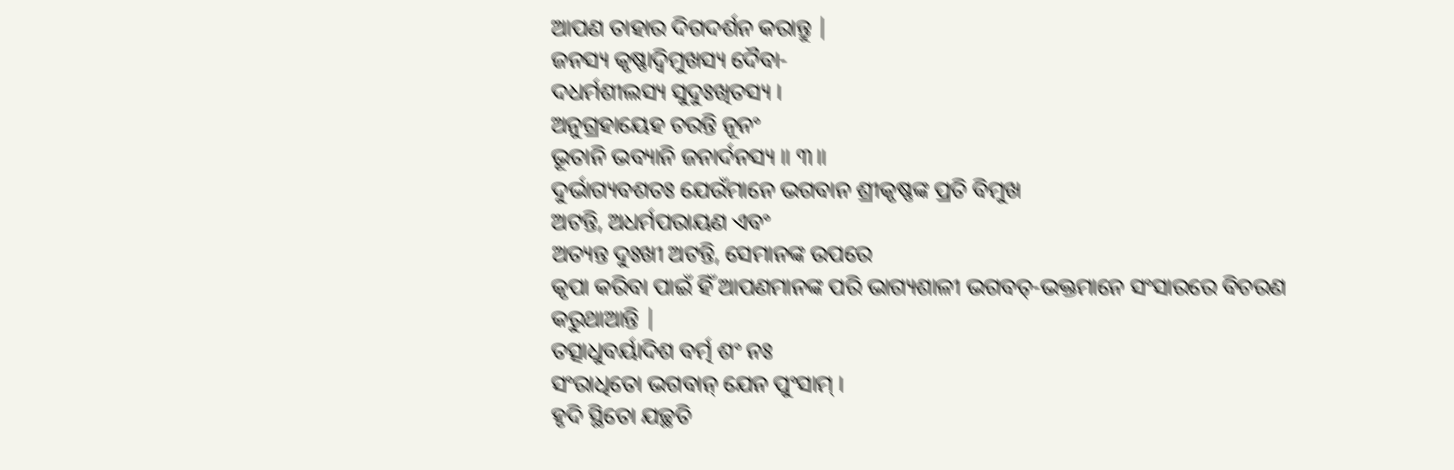ଆପଣ ତାହାର ଦିଗଦର୍ଶନ କରାନ୍ତୁ |
ଜନସ୍ୟ କୃଷ୍ଣାଦ୍ୱିମୁଖସ୍ୟ ଦୈବା-
ଦଧର୍ମଶୀଲସ୍ୟ ସୁଦୁଃଖିତସ୍ୟ ।
ଅନୁଗ୍ରହାୟେହ ଚରନ୍ତି ନୂନଂ
ଭୂତାନି ଭବ୍ୟାନି ଜନାର୍ଦନସ୍ୟ ॥ ୩॥
ଦୁର୍ଭାଗ୍ୟବଶତଃ ଯେଉଁମାନେ ଭଗବାନ ଶ୍ରୀକୃଷ୍ଣଙ୍କ ପ୍ରତି ବିମୁଖ
ଅଟନ୍ତି, ଅଧର୍ମପରାୟଣ ଏବଂ
ଅତ୍ୟନ୍ତ ଦୁଃଖୀ ଅଟନ୍ତି, ସେମାନଙ୍କ ଉପରେ
କୃପା କରିବା ପାଇଁ ହିଁ ଆପଣମାନଙ୍କ ପରି ଭାଗ୍ୟଶାଳୀ ଭଗବତ୍-ଭକ୍ତମାନେ ସଂସାରରେ ବିଚରଣ
କରୁଥାଆନ୍ତି |
ତତ୍ସାଧୁବର୍ୟାଦିଶ ବର୍ତ୍ମ ଶଂ ନଃ
ସଂରାଧିତୋ ଭଗବାନ୍ ଯେନ ପୁଂସାମ୍ ।
ହୃଦି ସ୍ଥିତୋ ଯଚ୍ଛତି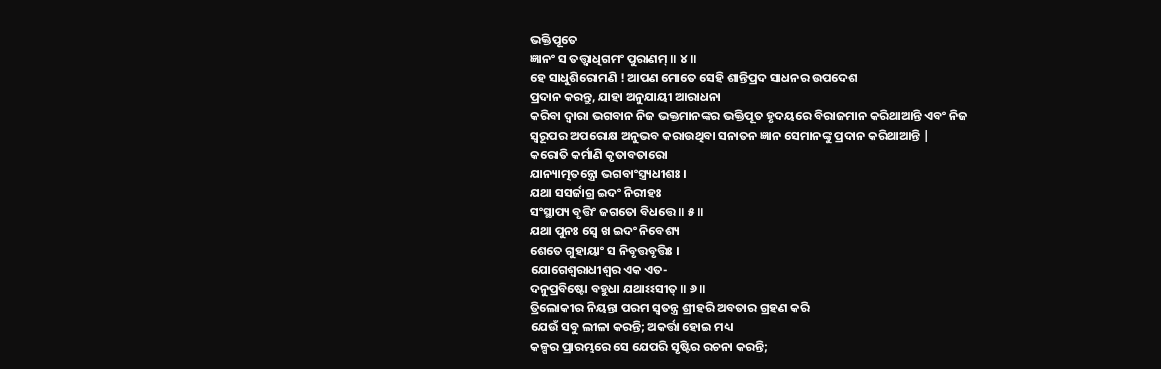ଭକ୍ତିପୂତେ
ଜ୍ଞାନଂ ସ ତତ୍ତ୍ୱାଧିଗମଂ ପୁରାଣମ୍ ॥ ୪॥
ହେ ସାଧୁଶିରୋମଣି ! ଆପଣ ମୋତେ ସେହି ଶାନ୍ତିପ୍ରଦ ସାଧନର ଉପଦେଶ
ପ୍ରଦାନ କରନ୍ତୁ, ଯାହା ଅନୁଯାୟୀ ଆରାଧନା
କରିବା ଦ୍ବାରା ଭଗବାନ ନିଜ ଭକ୍ତମାନଙ୍କର ଭକ୍ତିପୂତ ହୃଦୟରେ ବିରାଜମାନ କରିଥାଆନ୍ତି ଏବଂ ନିଜ
ସ୍ବରୂପର ଅପରୋକ୍ଷ ଅନୁଭବ କରାଉଥିବା ସନାତନ ଜ୍ଞାନ ସେମାନଙ୍କୁ ପ୍ରଦାନ କରିଥାଆନ୍ତି |
କରୋତି କର୍ମାଣି କୃତାବତାରୋ
ଯାନ୍ୟାତ୍ମତନ୍ତ୍ରୋ ଭଗବାଂସ୍ତ୍ର୍ୟଧୀଶଃ ।
ଯଥା ସସର୍ଜାଗ୍ର ଇଦଂ ନିରୀହଃ
ସଂସ୍ଥାପ୍ୟ ବୃତ୍ତିଂ ଜଗତୋ ବିଧତ୍ତେ ॥ ୫॥
ଯଥା ପୁନଃ ସ୍ୱେ ଖ ଇଦଂ ନିବେଶ୍ୟ
ଶେତେ ଗୁହାୟାଂ ସ ନିବୃତ୍ତବୃତ୍ତିଃ ।
ଯୋଗେଶ୍ୱରାଧୀଶ୍ୱର ଏକ ଏତ-
ଦନୁପ୍ରବିଷ୍ଟୋ ବହୁଧା ଯଥାଽଽସୀତ୍ ॥ ୬॥
ତ୍ରିଲୋକୀର ନିୟନ୍ତା ପରମ ସ୍ବତନ୍ତ୍ର ଶ୍ରୀହରି ଅବତାର ଗ୍ରହଣ କରି
ଯେଉଁ ସବୁ ଲୀଳା କରନ୍ତି; ଅକର୍ତ୍ତା ହୋଇ ମଧ୍ୟ
କଳ୍ପର ପ୍ରାରମ୍ଭରେ ସେ ଯେପରି ସୃଷ୍ଟିର ରଚନା କରନ୍ତି;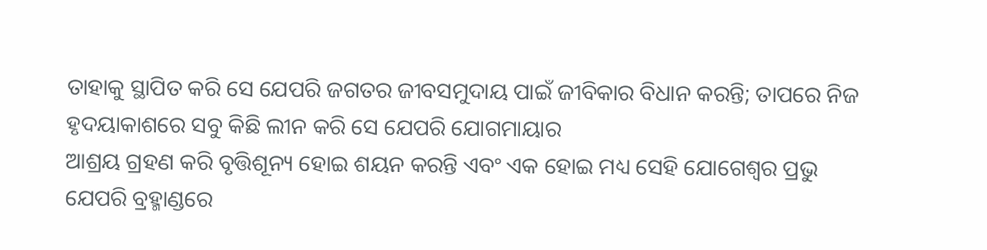ତାହାକୁ ସ୍ଥାପିତ କରି ସେ ଯେପରି ଜଗତର ଜୀବସମୁଦାୟ ପାଇଁ ଜୀବିକାର ବିଧାନ କରନ୍ତି; ତାପରେ ନିଜ ହୃଦୟାକାଶରେ ସବୁ କିଛି ଲୀନ କରି ସେ ଯେପରି ଯୋଗମାୟାର
ଆଶ୍ରୟ ଗ୍ରହଣ କରି ବୃତ୍ତିଶୂନ୍ୟ ହୋଇ ଶୟନ କରନ୍ତି ଏବଂ ଏକ ହୋଇ ମଧ୍ୟ ସେହି ଯୋଗେଶ୍ବର ପ୍ରଭୁ
ଯେପରି ବ୍ରହ୍ମାଣ୍ଡରେ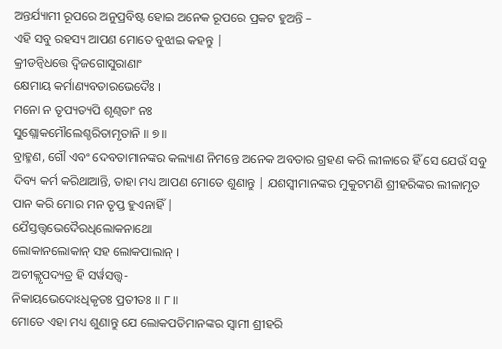ଅନ୍ତର୍ଯ୍ୟାମୀ ରୂପରେ ଅନୁପ୍ରବିଷ୍ଟ ହୋଇ ଅନେକ ରୂପରେ ପ୍ରକଟ ହୁଅନ୍ତି –
ଏହି ସବୁ ରହସ୍ୟ ଆପଣ ମୋତେ ବୁଝାଇ କହନ୍ତୁ |
କ୍ରୀଡନ୍ୱିଧତ୍ତେ ଦ୍ୱିଜଗୋସୁରାଣାଂ
କ୍ଷେମାୟ କର୍ମାଣ୍ୟବତାରଭେଦୈଃ ।
ମନୋ ନ ତୃପ୍ୟତ୍ୟପି ଶୃଣ୍ୱତାଂ ନଃ
ସୁଶ୍ଲୋକମୌଲେଶ୍ଚରିତାମୃତାନି ॥ ୭॥
ବ୍ରାହ୍ମଣ, ଗୌ ଏବଂ ଦେବତାମାନଙ୍କର କଲ୍ୟାଣ ନିମନ୍ତେ ଅନେକ ଅବତାର ଗ୍ରହଣ କରି ଲୀଳାରେ ହିଁ ସେ ଯେଉଁ ସବୁ ଦିବ୍ୟ କର୍ମ କରିଥାଆନ୍ତି, ତାହା ମଧ୍ୟ ଆପଣ ମୋତେ ଶୁଣାନ୍ତୁ | ଯଶସ୍ବୀମାନଙ୍କର ମୁକୁଟମଣି ଶ୍ରୀହରିଙ୍କର ଲୀଳାମୃତ ପାନ କରି ମୋର ମନ ତୃପ୍ତ ହୁଏନାହିଁ |
ଯୈସ୍ତତ୍ତ୍ୱଭେଦୈରଧିଲୋକନାଥୋ
ଲୋକାନଲୋକାନ୍ ସହ ଲୋକପାଲାନ୍ ।
ଅଚୀକ୍ଲୃପଦ୍ୟତ୍ର ହି ସର୍ୱସତ୍ତ୍ୱ-
ନିକାୟଭେଦୋଽଧିକୃତଃ ପ୍ରତୀତଃ ॥ ୮॥
ମୋତେ ଏହା ମଧ୍ୟ ଶୁଣାନ୍ତୁ ଯେ ଲୋକପତିମାନଙ୍କର ସ୍ବାମୀ ଶ୍ରୀହରି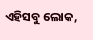ଏହିସବୁ ଲୋକ,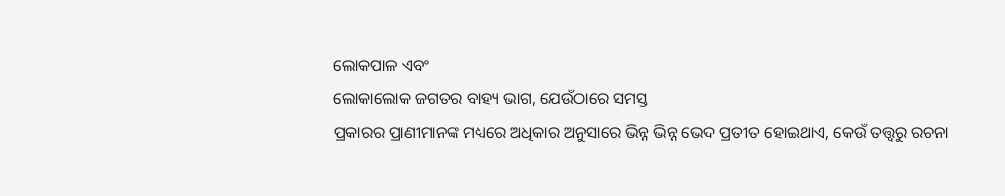ଲୋକପାଳ ଏବଂ
ଲୋକାଲୋକ ଜଗତର ବାହ୍ୟ ଭାଗ, ଯେଉଁଠାରେ ସମସ୍ତ
ପ୍ରକାରର ପ୍ରାଣୀମାନଙ୍କ ମଧ୍ୟରେ ଅଧିକାର ଅନୁସାରେ ଭିନ୍ନ ଭିନ୍ନ ଭେଦ ପ୍ରତୀତ ହୋଇଥାଏ, କେଉଁ ତତ୍ତ୍ବରୁ ରଚନା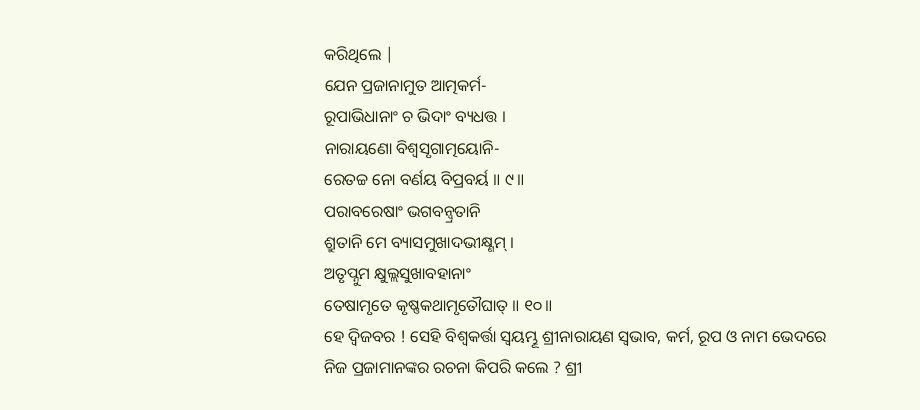କରିଥିଲେ |
ଯେନ ପ୍ରଜାନାମୁତ ଆତ୍ମକର୍ମ-
ରୂପାଭିଧାନାଂ ଚ ଭିଦାଂ ବ୍ୟଧତ୍ତ ।
ନାରାୟଣୋ ବିଶ୍ୱସୃଗାତ୍ମୟୋନି-
ରେତଚ୍ଚ ନୋ ବର୍ଣୟ ବିପ୍ରବର୍ୟ ॥ ୯॥
ପରାବରେଷାଂ ଭଗବନ୍ୱ୍ରତାନି
ଶ୍ରୁତାନି ମେ ବ୍ୟାସମୁଖାଦଭୀକ୍ଷ୍ଣମ୍ ।
ଅତୃପ୍ନୁମ କ୍ଷୁଲ୍ଲସୁଖାବହାନାଂ
ତେଷାମୃତେ କୃଷ୍ଣକଥାମୃତୌଘାତ୍ ॥ ୧୦॥
ହେ ଦ୍ବିଜବର ! ସେହି ବିଶ୍ବକର୍ତ୍ତା ସ୍ବୟମ୍ଭୂ ଶ୍ରୀନାରାୟଣ ସ୍ବଭାବ, କର୍ମ, ରୂପ ଓ ନାମ ଭେଦରେ
ନିଜ ପ୍ରଜାମାନଙ୍କର ରଚନା କିପରି କଲେ ? ଶ୍ରୀ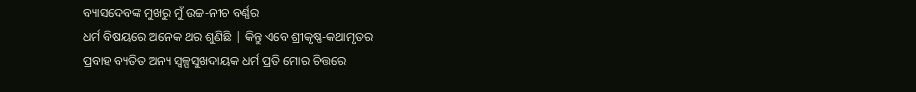ବ୍ୟାସଦେବଙ୍କ ମୁଖରୁ ମୁଁ ଉଚ୍ଚ-ନୀଚ ବର୍ଣ୍ଣର
ଧର୍ମ ବିଷୟରେ ଅନେକ ଥର ଶୁଣିଛି | କିନ୍ତୁ ଏବେ ଶ୍ରୀକୃଷ୍ଣ-କଥାମୃତର
ପ୍ରବାହ ବ୍ୟତିତ ଅନ୍ୟ ସ୍ବଳ୍ପସୁଖଦାୟକ ଧର୍ମ ପ୍ରତି ମୋର ଚିତ୍ତରେ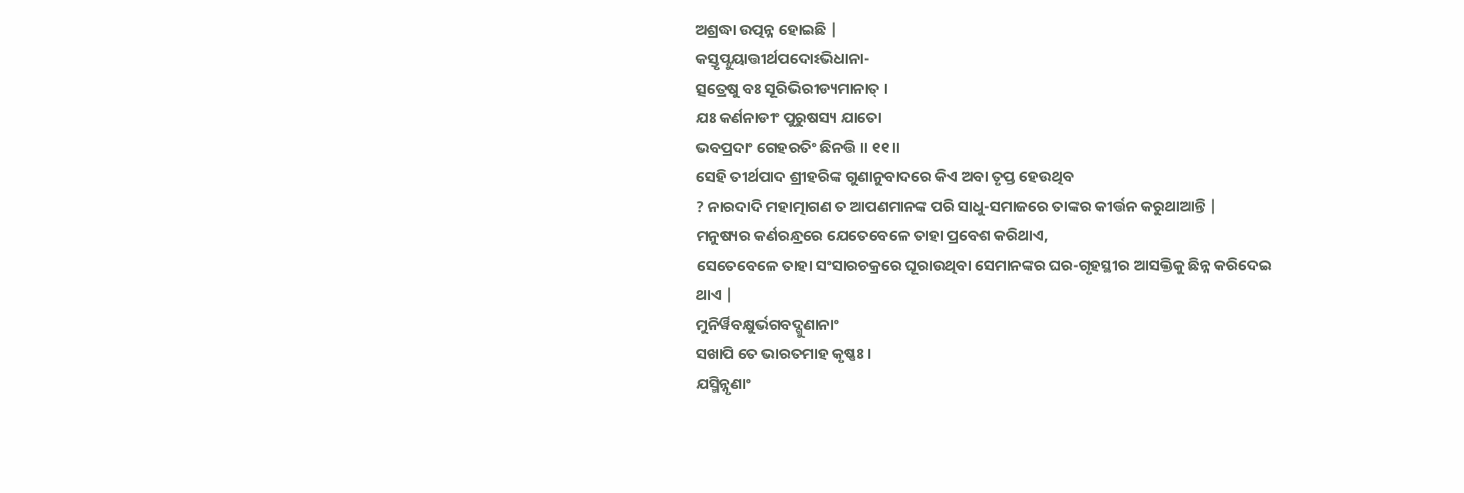ଅଶ୍ରଦ୍ଧା ଉତ୍ପନ୍ନ ହୋଇଛି |
କସ୍ତୃପ୍ନୁୟାତ୍ତୀର୍ଥପଦୋଽଭିଧାନା-
ତ୍ସତ୍ରେଷୁ ବଃ ସୂରିଭିରୀଡ୍ୟମାନାତ୍ ।
ଯଃ କର୍ଣନାଡୀଂ ପୁରୁଷସ୍ୟ ଯାତୋ
ଭବପ୍ରଦାଂ ଗେହରତିଂ ଛିନତ୍ତି ॥ ୧୧॥
ସେହି ତୀର୍ଥପାଦ ଶ୍ରୀହରିଙ୍କ ଗୁଣାନୁବାଦରେ କିଏ ଅବା ତୃପ୍ତ ହେଉଥିବ
? ନାରଦାଦି ମହାତ୍ମାଗଣ ତ ଆପଣମାନଙ୍କ ପରି ସାଧୁ-ସମାଜରେ ତାଙ୍କର କୀର୍ତ୍ତନ କରୁଥାଆନ୍ତି |
ମନୁଷ୍ୟର କର୍ଣରନ୍ଧ୍ରରେ ଯେତେବେଳେ ତାହା ପ୍ରବେଶ କରିଥାଏ,
ସେତେବେଳେ ତାହା ସଂସାରଚକ୍ରରେ ଘୂରାଉଥିବା ସେମାନଙ୍କର ଘର-ଗୃହସ୍ଥୀର ଆସକ୍ତିକୁ ଛିନ୍ନ କରିଦେଇ
ଥାଏ |
ମୁନିର୍ୱିବକ୍ଷୁର୍ଭଗବଦ୍ଗୁଣାନାଂ
ସଖାପି ତେ ଭାରତମାହ କୃଷ୍ଣଃ ।
ଯସ୍ମିନ୍ନୃଣାଂ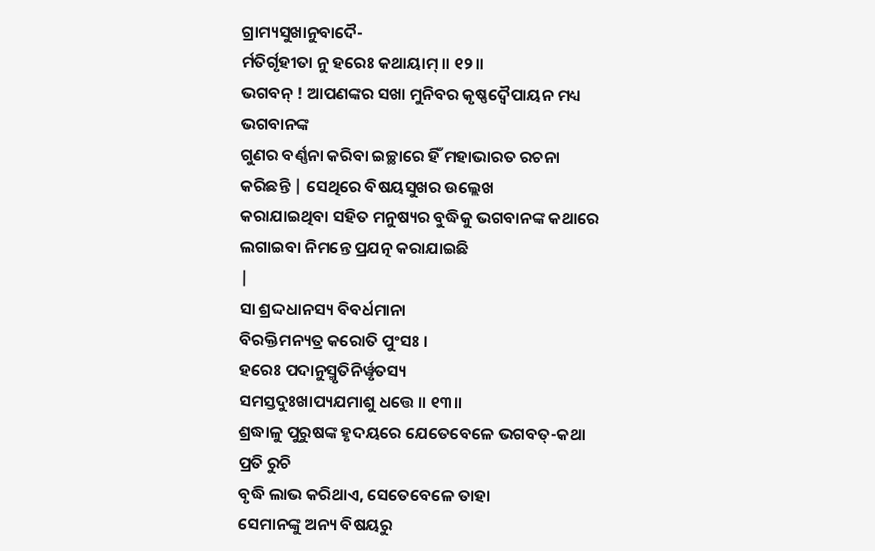ଗ୍ରାମ୍ୟସୁଖାନୁବାଦୈ-
ର୍ମତିର୍ଗୃହୀତା ନୁ ହରେଃ କଥାୟାମ୍ ॥ ୧୨॥
ଭଗବନ୍ ! ଆପଣଙ୍କର ସଖା ମୁନିବର କୃଷ୍ଣଦ୍ବୈପାୟନ ମଧ୍ୟ ଭଗବାନଙ୍କ
ଗୁଣର ବର୍ଣ୍ଣନା କରିବା ଇଚ୍ଛାରେ ହିଁ ମହାଭାରତ ରଚନା କରିଛନ୍ତି | ସେଥିରେ ବିଷୟସୁଖର ଉଲ୍ଲେଖ
କରାଯାଇଥିବା ସହିତ ମନୁଷ୍ୟର ବୁଦ୍ଧିକୁ ଭଗବାନଙ୍କ କଥାରେ ଲଗାଇବା ନିମନ୍ତେ ପ୍ରଯତ୍ନ କରାଯାଇଛି
|
ସା ଶ୍ରଦ୍ଦଧାନସ୍ୟ ବିବର୍ଧମାନା
ବିରକ୍ତିମନ୍ୟତ୍ର କରୋତି ପୁଂସଃ ।
ହରେଃ ପଦାନୁସ୍ମୃତିନିର୍ୱୃତସ୍ୟ
ସମସ୍ତଦୁଃଖାପ୍ୟଯମାଶୁ ଧତ୍ତେ ॥ ୧୩॥
ଶ୍ରଦ୍ଧାଳୁ ପୁରୁଷଙ୍କ ହୃଦୟରେ ଯେତେବେଳେ ଭଗବତ୍-କଥା ପ୍ରତି ରୁଚି
ବୃଦ୍ଧି ଲାଭ କରିଥାଏ, ସେତେବେଳେ ତାହା
ସେମାନଙ୍କୁ ଅନ୍ୟ ବିଷୟରୁ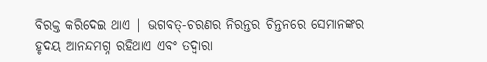ବିରକ୍ତ କରିଦେଇ ଥାଏ | ଭଗବତ୍-ଚରଣର ନିରନ୍ତର ଚିନ୍ତନରେ ସେମାନଙ୍କର
ହୃଦୟ ଆନନ୍ଦମଗ୍ନ ରହିଥାଏ ଏବଂ ତଦ୍ବାରା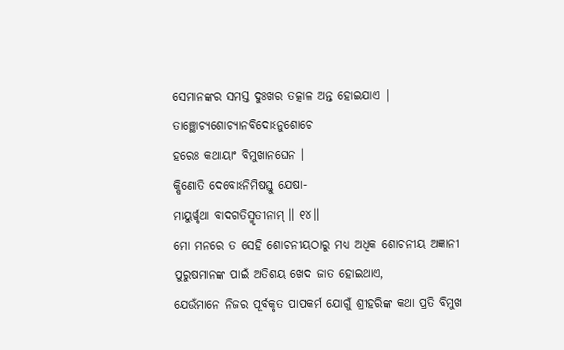ସେମାନଙ୍କର ସମସ୍ତ ଦୁଃଖର ତତ୍କାଳ ଅନ୍ତ ହୋଇଯାଏ |
ତାଞ୍ଛୋଚ୍ୟଶୋଚ୍ୟାନବିଦୋଽନୁଶୋଚେ
ହରେଃ କଥାୟାଂ ବିମୁଖାନଘେନ ।
କ୍ଷିଣୋତି ଦେବୋଽନିମିଷସ୍ତୁ ଯେଷା-
ମାୟୁର୍ୱୃଥା ବାଦଗତିସ୍ମୃତୀନାମ୍ ॥ ୧୪॥
ମୋ ମନରେ ତ ସେହି ଶୋଚନୀୟଠାରୁ ମଧ୍ୟ ଅଧିକ ଶୋଚନୀୟ ଅଜ୍ଞାନୀ
ପୁରୁଷମାନଙ୍କ ପାଇଁ ଅତିଶୟ ଖେଦ ଜାତ ହୋଇଥାଏ,
ଯେଉଁମାନେ ନିଜର ପୂର୍ବକୃତ ପାପକର୍ମ ଯୋଗୁଁ ଶ୍ରୀହରିଙ୍କ କଥା ପ୍ରତି ବିମୁଖ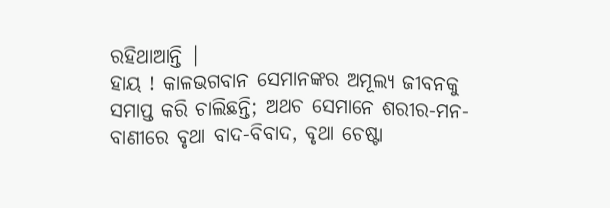ରହିଥାଆନ୍ତି |
ହାୟ ! କାଳଭଗବାନ ସେମାନଙ୍କର ଅମୂଲ୍ୟ ଜୀବନକୁ ସମାପ୍ତ କରି ଚାଲିଛନ୍ତି; ଅଥଚ ସେମାନେ ଶରୀର-ମନ-ବାଣୀରେ ବୃଥା ବାଦ-ବିବାଦ, ବୃଥା ଚେଷ୍ଟା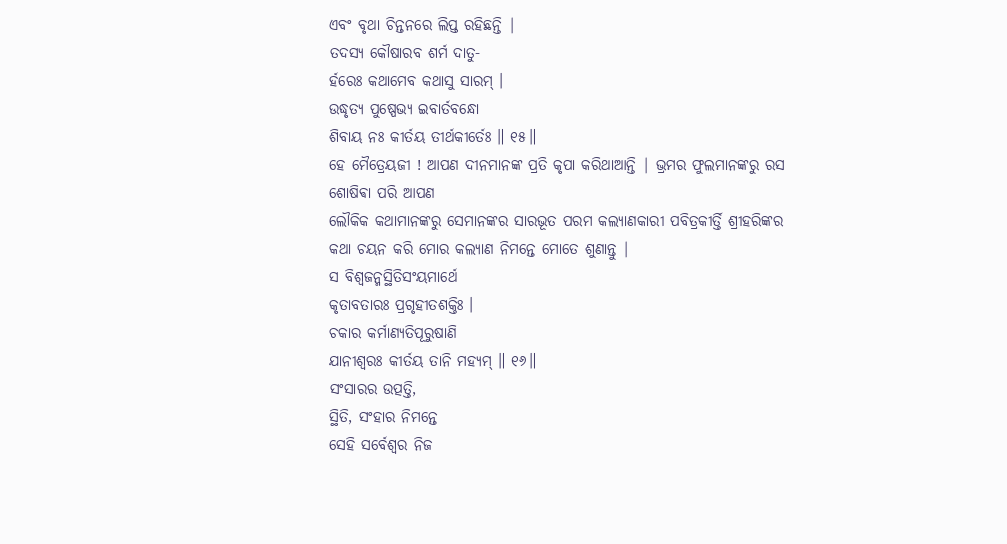ଏବଂ ବୃଥା ଚିନ୍ତନରେ ଲିପ୍ତ ରହିଛନ୍ତି |
ତଦସ୍ୟ କୌଷାରବ ଶର୍ମ ଦାତୁ-
ର୍ହରେଃ କଥାମେବ କଥାସୁ ସାରମ୍ ।
ଉଦ୍ଧୃତ୍ୟ ପୁଷ୍ପେଭ୍ୟ ଇବାର୍ତବନ୍ଧୋ
ଶିବାୟ ନଃ କୀର୍ତୟ ତୀର୍ଥକୀର୍ତେଃ ॥ ୧୫॥
ହେ ମୈତ୍ରେୟଜୀ ! ଆପଣ ଦୀନମାନଙ୍କ ପ୍ରତି କୃପା କରିଥାଆନ୍ତି | ଭ୍ରମର ଫୁଲମାନଙ୍କରୁ ରସ ଶୋଷିଵା ପରି ଆପଣ
ଲୌକିକ କଥାମାନଙ୍କରୁ ସେମାନଙ୍କର ସାରଭୂତ ପରମ କଲ୍ୟାଣକାରୀ ପବିତ୍ରକୀର୍ତ୍ତି ଶ୍ରୀହରିଙ୍କର
କଥା ଚୟନ କରି ମୋର କଲ୍ୟାଣ ନିମନ୍ତେ ମୋତେ ଶୁଣାନ୍ତୁ |
ସ ବିଶ୍ୱଜନ୍ମସ୍ଥିତିସଂୟମାର୍ଥେ
କୃତାବତାରଃ ପ୍ରଗୃହୀତଶକ୍ତିଃ ।
ଚକାର କର୍ମାଣ୍ୟତିପୂରୁଷାଣି
ଯାନୀଶ୍ୱରଃ କୀର୍ତୟ ତାନି ମହ୍ୟମ୍ ॥ ୧୬॥
ସଂସାରର ଉତ୍ପତ୍ତି,
ସ୍ଥିତି, ସଂହାର ନିମନ୍ତେ
ସେହି ସର୍ବେଶ୍ବର ନିଜ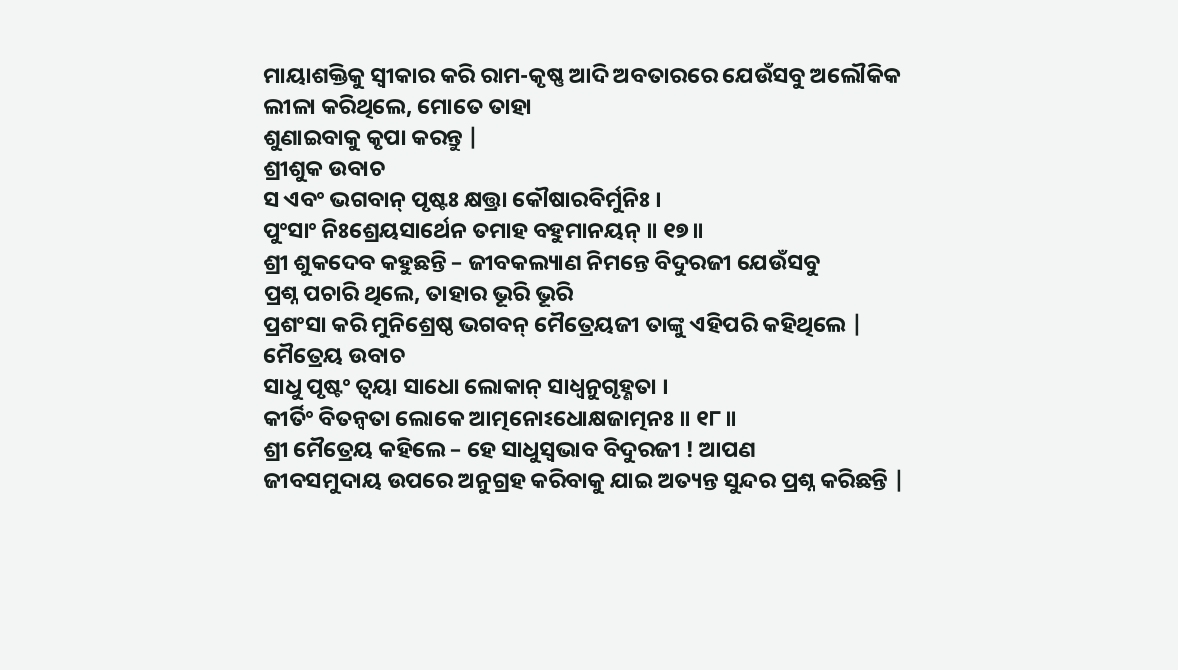ମାୟାଶକ୍ତିକୁ ସ୍ବୀକାର କରି ରାମ-କୃଷ୍ଣ ଆଦି ଅବତାରରେ ଯେଉଁସବୁ ଅଲୌକିକ
ଲୀଳା କରିଥିଲେ, ମୋତେ ତାହା
ଶୁଣାଇବାକୁ କୃପା କରନ୍ତୁ |
ଶ୍ରୀଶୁକ ଉବାଚ
ସ ଏବଂ ଭଗବାନ୍ ପୃଷ୍ଟଃ କ୍ଷତ୍ତ୍ରା କୌଷାରବିର୍ମୁନିଃ ।
ପୁଂସାଂ ନିଃଶ୍ରେୟସାର୍ଥେନ ତମାହ ବହୁମାନୟନ୍ ॥ ୧୭॥
ଶ୍ରୀ ଶୁକଦେବ କହୁଛନ୍ତି – ଜୀବକଲ୍ୟାଣ ନିମନ୍ତେ ବିଦୁରଜୀ ଯେଉଁସବୁ
ପ୍ରଶ୍ନ ପଚାରି ଥିଲେ, ତାହାର ଭୂରି ଭୂରି
ପ୍ରଶଂସା କରି ମୁନିଶ୍ରେଷ୍ଠ ଭଗବନ୍ ମୈତ୍ରେୟଜୀ ତାଙ୍କୁ ଏହିପରି କହିଥିଲେ |
ମୈତ୍ରେୟ ଉବାଚ
ସାଧୁ ପୃଷ୍ଟଂ ତ୍ୱୟା ସାଧୋ ଲୋକାନ୍ ସାଧ୍ୱନୁଗୃହ୍ଣତା ।
କୀର୍ତିଂ ବିତନ୍ୱତା ଲୋକେ ଆତ୍ମନୋଽଧୋକ୍ଷଜାତ୍ମନଃ ॥ ୧୮॥
ଶ୍ରୀ ମୈତ୍ରେୟ କହିଲେ – ହେ ସାଧୁସ୍ବଭାବ ବିଦୁରଜୀ ! ଆପଣ
ଜୀବସମୁଦାୟ ଉପରେ ଅନୁଗ୍ରହ କରିବାକୁ ଯାଇ ଅତ୍ୟନ୍ତ ସୁନ୍ଦର ପ୍ରଶ୍ନ କରିଛନ୍ତି |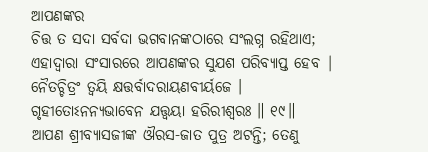ଆପଣଙ୍କର
ଚିତ୍ତ ତ ସଦା ସର୍ବଦା ଭଗବାନଙ୍କଠାରେ ସଂଲଗ୍ନ ରହିଥାଏ;
ଏହାଦ୍ବାରା ସଂସାରରେ ଆପଣଙ୍କର ସୁଯଶ ପରିବ୍ୟାପ୍ତ ହେବ |
ନୈତଚ୍ଚିତ୍ରଂ ତ୍ୱୟି କ୍ଷତ୍ତର୍ବାଦରାୟଣବୀର୍ୟଜେ ।
ଗୃହୀତୋଽନନ୍ୟଭାବେନ ଯତ୍ତ୍ୱୟା ହରିରୀଶ୍ୱରଃ ॥ ୧୯॥
ଆପଣ ଶ୍ରୀବ୍ୟାସଜୀଙ୍କ ଔରସ-ଜାତ ପୁତ୍ର ଅଟନ୍ତି; ତେଣୁ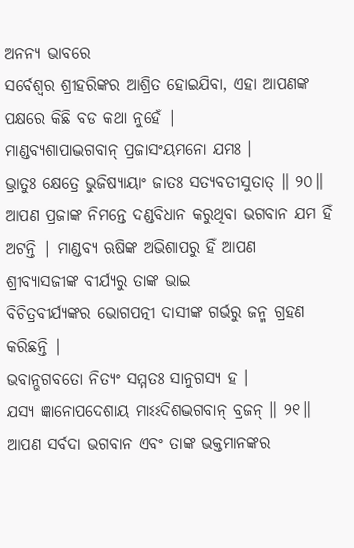ଅନନ୍ୟ ଭାବରେ
ସର୍ବେଶ୍ବର ଶ୍ରୀହରିଙ୍କର ଆଶ୍ରିତ ହୋଇଯିବା, ଏହା ଆପଣଙ୍କ ପକ୍ଷରେ କିଛି ବଡ କଥା ନୁହେଁ |
ମାଣ୍ଡବ୍ୟଶାପାଦ୍ଭଗବାନ୍ ପ୍ରଜାସଂୟମନୋ ଯମଃ ।
ଭ୍ରାତୁଃ କ୍ଷେତ୍ରେ ଭୁଜିଷ୍ୟାୟାଂ ଜାତଃ ସତ୍ୟବତୀସୁତାତ୍ ॥ ୨୦॥
ଆପଣ ପ୍ରଜାଙ୍କ ନିମନ୍ତେ ଦଣ୍ଡବିଧାନ କରୁଥିବା ଭଗବାନ ଯମ ହିଁ
ଅଟନ୍ତି | ମାଣ୍ଡବ୍ୟ ଋଷିଙ୍କ ଅଭିଶାପରୁ ହିଁ ଆପଣ ଶ୍ରୀବ୍ୟାସଜୀଙ୍କ ବୀର୍ଯ୍ୟରୁ ତାଙ୍କ ଭାଇ
ବିଚିତ୍ରବୀର୍ଯ୍ୟଙ୍କର ଭୋଗପତ୍ନୀ ଦାସୀଙ୍କ ଗର୍ଭରୁ ଜନ୍ମ ଗ୍ରହଣ କରିଛନ୍ତି |
ଭବାନ୍ଭଗବତୋ ନିତ୍ୟଂ ସମ୍ମତଃ ସାନୁଗସ୍ୟ ହ ।
ଯସ୍ୟ ଜ୍ଞାନୋପଦେଶାୟ ମାଽଽଦିଶଦ୍ଭଗବାନ୍ ବ୍ରଜନ୍ ॥ ୨୧॥
ଆପଣ ସର୍ବଦା ଭଗବାନ ଏବଂ ତାଙ୍କ ଭକ୍ତମାନଙ୍କର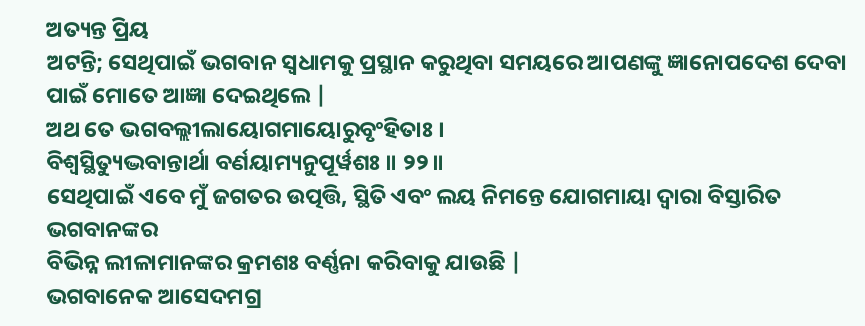ଅତ୍ୟନ୍ତ ପ୍ରିୟ
ଅଟନ୍ତି; ସେଥିପାଇଁ ଭଗବାନ ସ୍ବଧାମକୁ ପ୍ରସ୍ଥାନ କରୁଥିବା ସମୟରେ ଆପଣଙ୍କୁ ଜ୍ଞାନୋପଦେଶ ଦେବା
ପାଇଁ ମୋତେ ଆଜ୍ଞା ଦେଇଥିଲେ |
ଅଥ ତେ ଭଗବଲ୍ଲୀଲାୟୋଗମାୟୋରୁବୃଂହିତାଃ ।
ବିଶ୍ୱସ୍ଥିତ୍ୟୁଦ୍ଭବାନ୍ତାର୍ଥା ବର୍ଣୟାମ୍ୟନୁପୂର୍ୱଶଃ ॥ ୨୨॥
ସେଥିପାଇଁ ଏବେ ମୁଁ ଜଗତର ଉତ୍ପତ୍ତି, ସ୍ଥିତି ଏବଂ ଲୟ ନିମନ୍ତେ ଯୋଗମାୟା ଦ୍ବାରା ବିସ୍ତାରିତ ଭଗବାନଙ୍କର
ବିଭିନ୍ନ ଲୀଳାମାନଙ୍କର କ୍ରମଶଃ ବର୍ଣ୍ଣନା କରିବାକୁ ଯାଉଛି |
ଭଗବାନେକ ଆସେଦମଗ୍ର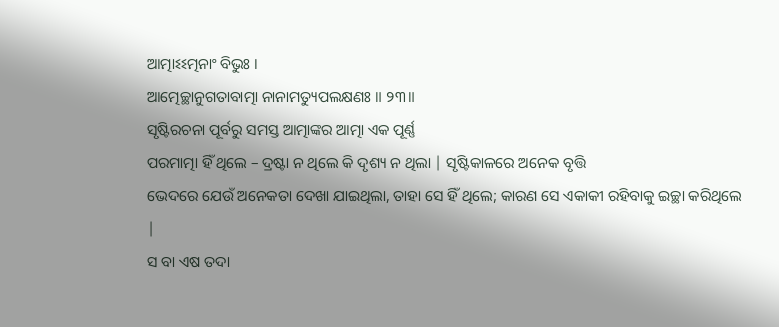ଆତ୍ମାଽଽତ୍ମନାଂ ବିଭୁଃ ।
ଆତ୍ମେଚ୍ଛାନୁଗତାବାତ୍ମା ନାନାମତ୍ୟୁପଲକ୍ଷଣଃ ॥ ୨୩॥
ସୃଷ୍ଟିରଚନା ପୂର୍ବରୁ ସମସ୍ତ ଆତ୍ମାଙ୍କର ଆତ୍ମା ଏକ ପୂର୍ଣ୍ଣ
ପରମାତ୍ମା ହିଁ ଥିଲେ – ଦ୍ରଷ୍ଟା ନ ଥିଲେ କି ଦୃଶ୍ୟ ନ ଥିଲା | ସୃଷ୍ଟିକାଳରେ ଅନେକ ବୃତ୍ତି
ଭେଦରେ ଯେଉଁ ଅନେକତା ଦେଖା ଯାଇଥିଲା, ତାହା ସେ ହିଁ ଥିଲେ; କାରଣ ସେ ଏକାକୀ ରହିବାକୁ ଇଚ୍ଛା କରିଥିଲେ |
ସ ବା ଏଷ ତଦା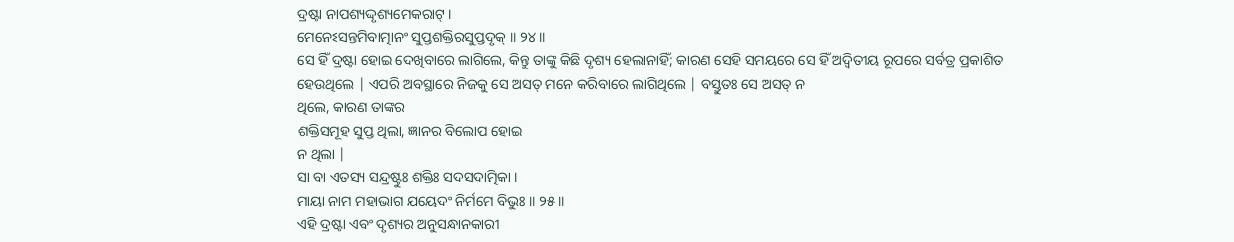ଦ୍ରଷ୍ଟା ନାପଶ୍ୟଦ୍ଦୃଶ୍ୟମେକରାଟ୍ ।
ମେନେଽସନ୍ତମିବାତ୍ମାନଂ ସୁପ୍ତଶକ୍ତିରସୁପ୍ତଦୃକ୍ ॥ ୨୪॥
ସେ ହିଁ ଦ୍ରଷ୍ଟା ହୋଇ ଦେଖିବାରେ ଲାଗିଲେ, କିନ୍ତୁ ତାଙ୍କୁ କିଛି ଦୃଶ୍ୟ ହେଲାନାହିଁ; କାରଣ ସେହି ସମୟରେ ସେ ହିଁ ଅଦ୍ବିତୀୟ ରୂପରେ ସର୍ବତ୍ର ପ୍ରକାଶିତ
ହେଉଥିଲେ | ଏପରି ଅବସ୍ଥାରେ ନିଜକୁ ସେ ଅସତ୍ ମନେ କରିବାରେ ଲାଗିଥିଲେ | ବସ୍ତୁତଃ ସେ ଅସତ୍ ନ
ଥିଲେ, କାରଣ ତାଙ୍କର
ଶକ୍ତିସମୂହ ସୁପ୍ତ ଥିଲା, ଜ୍ଞାନର ବିଲୋପ ହୋଇ
ନ ଥିଲା |
ସା ବା ଏତସ୍ୟ ସନ୍ଦ୍ରଷ୍ଟୁଃ ଶକ୍ତିଃ ସଦସଦାତ୍ମିକା ।
ମାୟା ନାମ ମହାଭାଗ ଯୟେଦଂ ନିର୍ମମେ ବିଭୁଃ ॥ ୨୫॥
ଏହି ଦ୍ରଷ୍ଟା ଏବଂ ଦୃଶ୍ୟର ଅନୁସନ୍ଧାନକାରୀ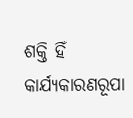ଶକ୍ତି ହିଁ
କାର୍ଯ୍ୟକାରଣରୂପା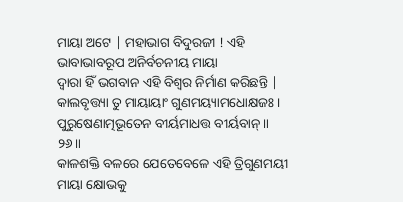ମାୟା ଅଟେ | ମହାଭାଗ ବିଦୁରଜୀ ! ଏହି ଭାବାଭାବରୂପ ଅନିର୍ବଚନୀୟ ମାୟା
ଦ୍ବାରା ହିଁ ଭଗବାନ ଏହି ବିଶ୍ବର ନିର୍ମାଣ କରିଛନ୍ତି |
କାଲବୃତ୍ତ୍ୟା ତୁ ମାୟାୟାଂ ଗୁଣମୟ୍ୟାମଧୋକ୍ଷଜଃ ।
ପୁରୁଷେଣାତ୍ମଭୂତେନ ବୀର୍ୟମାଧତ୍ତ ବୀର୍ୟବାନ୍ ॥ ୨୬॥
କାଳଶକ୍ତି ବଳରେ ଯେତେବେଳେ ଏହି ତ୍ରିଗୁଣମୟୀ ମାୟା କ୍ଷୋଭକୁ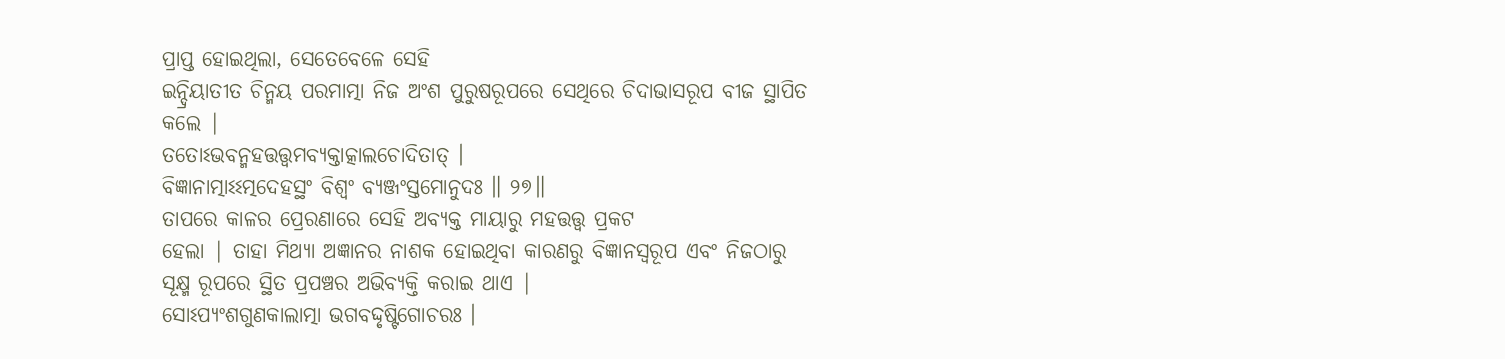ପ୍ରାପ୍ତ ହୋଇଥିଲା, ସେତେବେଳେ ସେହି
ଇନ୍ଦ୍ରିୟାତୀତ ଚିନ୍ମୟ ପରମାତ୍ମା ନିଜ ଅଂଶ ପୁରୁଷରୂପରେ ସେଥିରେ ଚିଦାଭାସରୂପ ବୀଜ ସ୍ଥାପିତ
କଲେ |
ତତୋଽଭବନ୍ମହତ୍ତତ୍ତ୍ୱମବ୍ୟକ୍ତାତ୍କାଲଚୋଦିତାତ୍ ।
ବିଜ୍ଞାନାତ୍ମାଽଽତ୍ମଦେହସ୍ଥଂ ବିଶ୍ୱଂ ବ୍ୟଞ୍ଜଂସ୍ତମୋନୁଦଃ ॥ ୨୭॥
ତାପରେ କାଳର ପ୍ରେରଣାରେ ସେହି ଅବ୍ୟକ୍ତ ମାୟାରୁ ମହତ୍ତତ୍ତ୍ବ ପ୍ରକଟ
ହେଲା | ତାହା ମିଥ୍ୟା ଅଜ୍ଞାନର ନାଶକ ହୋଇଥିବା କାରଣରୁ ବିଜ୍ଞାନସ୍ବରୂପ ଏବଂ ନିଜଠାରୁ
ସୂକ୍ଷ୍ମ ରୂପରେ ସ୍ଥିତ ପ୍ରପଞ୍ଚର ଅଭିବ୍ୟକ୍ତି କରାଇ ଥାଏ |
ସୋଽପ୍ୟଂଶଗୁଣକାଲାତ୍ମା ଭଗବଦ୍ଦୃଷ୍ଟିଗୋଚରଃ ।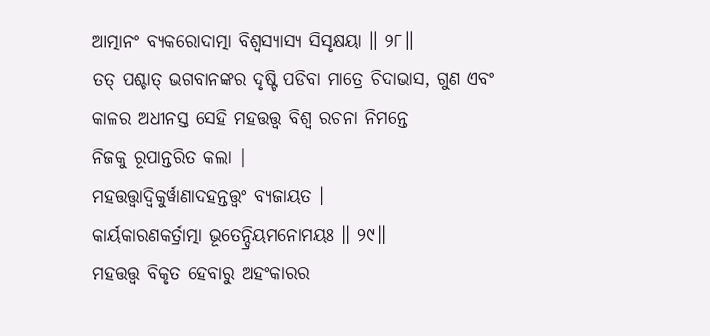ଆତ୍ମାନଂ ବ୍ୟକରୋଦାତ୍ମା ବିଶ୍ୱସ୍ୟାସ୍ୟ ସିସୃକ୍ଷୟା ॥ ୨୮॥
ତତ୍ ପଶ୍ଚାତ୍ ଭଗବାନଙ୍କର ଦୃଷ୍ଟି ପଡିବା ମାତ୍ରେ ଚିଦାଭାସ, ଗୁଣ ଏବଂ କାଳର ଅଧୀନସ୍ତ ସେହି ମହତ୍ତତ୍ତ୍ବ ବିଶ୍ବ ରଚନା ନିମନ୍ତେ
ନିଜକୁ ରୂପାନ୍ତରିତ କଲା |
ମହତ୍ତତ୍ତ୍ୱାଦ୍ୱିକୁର୍ୱାଣାଦହନ୍ତତ୍ତ୍ୱଂ ବ୍ୟଜାୟତ ।
କାର୍ୟକାରଣକର୍ତ୍ରାତ୍ମା ଭୂତେନ୍ଦ୍ରିୟମନୋମୟଃ ॥ ୨୯॥
ମହତ୍ତତ୍ତ୍ବ ବିକୃତ ହେବାରୁ ଅହଂକାରର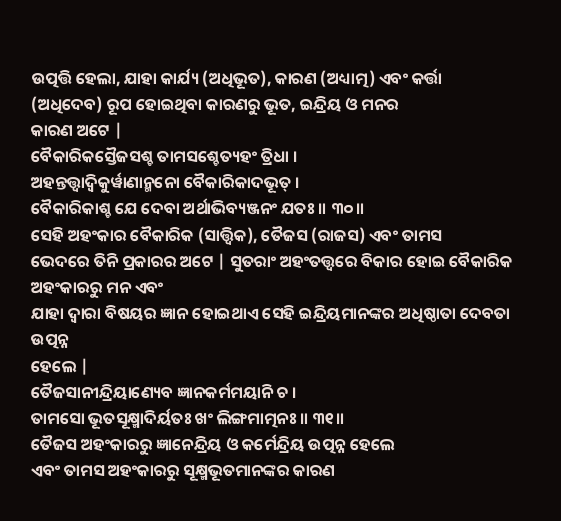ଉତ୍ପତ୍ତି ହେଲା, ଯାହା କାର୍ଯ୍ୟ (ଅଧିଭୂତ), କାରଣ (ଅଧ୍ୟାତ୍ମ) ଏବଂ କର୍ତ୍ତା
(ଅଧିଦେବ) ରୂପ ହୋଇଥିବା କାରଣରୁ ଭୂତ, ଇନ୍ଦ୍ରିୟ ଓ ମନର
କାରଣ ଅଟେ |
ବୈକାରିକସ୍ତୈଜସଶ୍ଚ ତାମସଶ୍ଚେତ୍ୟହଂ ତ୍ରିଧା ।
ଅହନ୍ତତ୍ତ୍ୱାଦ୍ୱିକୁର୍ୱାଣାନ୍ମନୋ ବୈକାରିକାଦଭୂତ୍ ।
ବୈକାରିକାଶ୍ଚ ଯେ ଦେବା ଅର୍ଥାଭିବ୍ୟଞ୍ଜନଂ ଯତଃ ॥ ୩୦॥
ସେହି ଅହଂକାର ବୈକାରିକ (ସାତ୍ତ୍ବିକ), ତୈଜସ (ରାଜସ) ଏବଂ ତାମସ
ଭେଦରେ ତିନି ପ୍ରକାରର ଅଟେ | ସୁତରାଂ ଅହଂତତ୍ତ୍ବରେ ବିକାର ହୋଇ ବୈକାରିକ ଅହଂକାରରୁ ମନ ଏବଂ
ଯାହା ଦ୍ବାରା ବିଷୟର ଜ୍ଞାନ ହୋଇଥାଏ ସେହି ଇନ୍ଦ୍ରିୟମାନଙ୍କର ଅଧିଷ୍ଠାତା ଦେବତା ଉତ୍ପନ୍ନ
ହେଲେ |
ତୈଜସାନୀନ୍ଦ୍ରିୟାଣ୍ୟେବ ଜ୍ଞାନକର୍ମମୟାନି ଚ ।
ତାମସୋ ଭୂତସୂକ୍ଷ୍ମାଦିର୍ୟତଃ ଖଂ ଲିଙ୍ଗମାତ୍ମନଃ ॥ ୩୧॥
ତୈଜସ ଅହଂକାରରୁ ଜ୍ଞାନେନ୍ଦ୍ରିୟ ଓ କର୍ମେନ୍ଦ୍ରିୟ ଉତ୍ପନ୍ନ ହେଲେ
ଏବଂ ତାମସ ଅହଂକାରରୁ ସୂକ୍ଷ୍ମଭୂତମାନଙ୍କର କାରଣ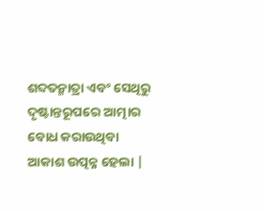ଶବ୍ଦତନ୍ମାତ୍ରା ଏବଂ ସେଥିରୁ
ଦୃଷ୍ଟାନ୍ତରୂପରେ ଆତ୍ମାର ବୋଧ କରାଉଥିବା ଆକାଶ ଉତ୍ପନ୍ନ ହେଲା |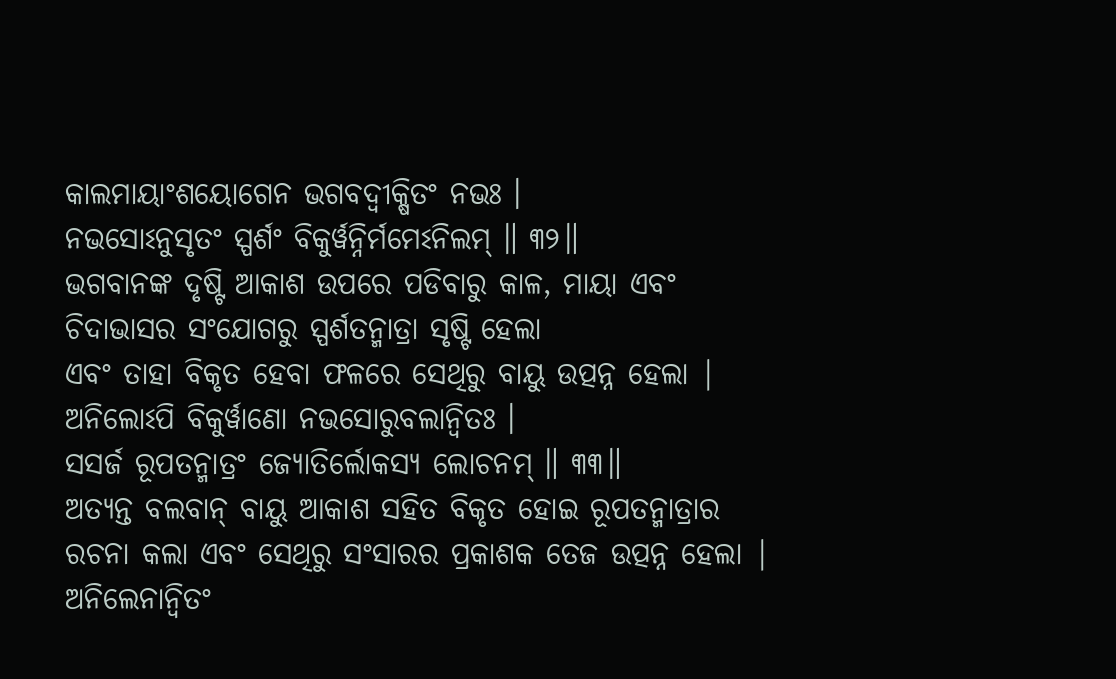କାଲମାୟାଂଶୟୋଗେନ ଭଗବଦ୍ୱୀକ୍ଷିତଂ ନଭଃ ।
ନଭସୋଽନୁସୃତଂ ସ୍ପର୍ଶଂ ବିକୁର୍ୱନ୍ନିର୍ମମେଽନିଲମ୍ ॥ ୩୨॥
ଭଗବାନଙ୍କ ଦୃଷ୍ଟି ଆକାଶ ଉପରେ ପଡିବାରୁ କାଳ, ମାୟା ଏବଂ ଚିଦାଭାସର ସଂଯୋଗରୁ ସ୍ପର୍ଶତନ୍ମାତ୍ରା ସୃଷ୍ଟି ହେଲା
ଏବଂ ତାହା ବିକୃତ ହେବା ଫଳରେ ସେଥିରୁ ବାୟୁ ଉତ୍ପନ୍ନ ହେଲା |
ଅନିଲୋଽପି ବିକୁର୍ୱାଣୋ ନଭସୋରୁବଲାନ୍ୱିତଃ ।
ସସର୍ଜ ରୂପତନ୍ମାତ୍ରଂ ଜ୍ୟୋତିର୍ଲୋକସ୍ୟ ଲୋଚନମ୍ ॥ ୩୩॥
ଅତ୍ୟନ୍ତ ବଲବାନ୍ ବାୟୁ ଆକାଶ ସହିତ ବିକୃତ ହୋଇ ରୂପତନ୍ମାତ୍ରାର
ରଚନା କଲା ଏବଂ ସେଥିରୁ ସଂସାରର ପ୍ରକାଶକ ତେଜ ଉତ୍ପନ୍ନ ହେଲା |
ଅନିଲେନାନ୍ୱିତଂ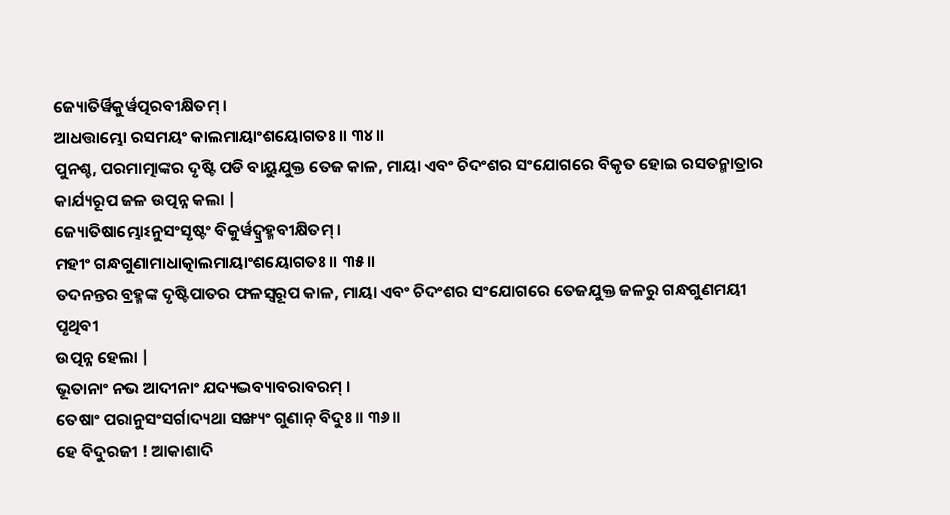ଜ୍ୟୋତିର୍ୱିକୁର୍ୱତ୍ପରବୀକ୍ଷିତମ୍ ।
ଆଧତ୍ତାମ୍ଭୋ ରସମୟଂ କାଲମାୟାଂଶୟୋଗତଃ ॥ ୩୪॥
ପୁନଶ୍ଚ, ପରମାତ୍ମାଙ୍କର ଦୃଷ୍ଟି ପଡି ବାୟୁଯୁକ୍ତ ତେଜ କାଳ, ମାୟା ଏବଂ ଚିଦଂଶର ସଂଯୋଗରେ ବିକୃତ ହୋଇ ରସତନ୍ମାତ୍ରାର
କାର୍ଯ୍ୟରୂପ ଜଳ ଉତ୍ପନ୍ନ କଲା |
ଜ୍ୟୋତିଷାମ୍ଭୋଽନୁସଂସୃଷ୍ଟଂ ବିକୁର୍ୱଦ୍ବ୍ରହ୍ମବୀକ୍ଷିତମ୍ ।
ମହୀଂ ଗନ୍ଧଗୁଣାମାଧାତ୍କାଲମାୟାଂଶୟୋଗତଃ ॥ ୩୫॥
ତଦନନ୍ତର ବ୍ରହ୍ମଙ୍କ ଦୃଷ୍ଟିପାତର ଫଳସ୍ବରୂପ କାଳ, ମାୟା ଏବଂ ଚିଦଂଶର ସଂଯୋଗରେ ତେଜଯୁକ୍ତ ଜଳରୁ ଗନ୍ଧଗୁଣମୟୀ ପୃଥିବୀ
ଉତ୍ପନ୍ନ ହେଲା |
ଭୂତାନାଂ ନଭ ଆଦୀନାଂ ଯଦ୍ୟଦ୍ଭବ୍ୟାବରାବରମ୍ ।
ତେଷାଂ ପରାନୁସଂସର୍ଗାଦ୍ୟଥା ସଙ୍ଖ୍ୟଂ ଗୁଣାନ୍ ବିଦୁଃ ॥ ୩୬॥
ହେ ବିଦୁରଜୀ ! ଆକାଶାଦି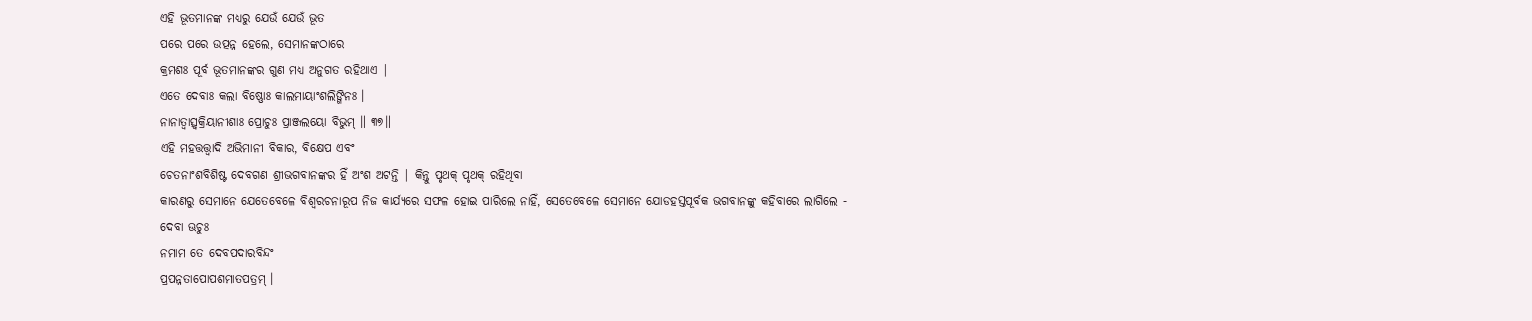ଏହି ଭୂତମାନଙ୍କ ମଧ୍ୟରୁ ଯେଉଁ ଯେଉଁ ଭୂତ
ପରେ ପରେ ଉତ୍ପନ୍ନ ହେଲେ, ସେମାନଙ୍କଠାରେ
କ୍ରମଶଃ ପୂର୍ବ ଭୂତମାନଙ୍କର ଗୁଣ ମଧ୍ୟ ଅନୁଗତ ରହିଥାଏ |
ଏତେ ଦେବାଃ କଲା ବିଷ୍ଣୋଃ କାଲମାୟାଂଶଲିଙ୍ଗିନଃ ।
ନାନାତ୍ୱାତ୍ସ୍ୱକ୍ରିୟାନୀଶାଃ ପ୍ରୋଚୁଃ ପ୍ରାଞ୍ଜଲୟୋ ବିଭୁମ୍ ॥ ୩୭॥
ଏହି ମହତ୍ତତ୍ତ୍ବାଦି ଅଭିମାନୀ ବିକାର, ବିକ୍ଷେପ ଏବଂ
ଚେତନାଂଶବିଶିଷ୍ଟ ଦେବଗଣ ଶ୍ରୀଭଗବାନଙ୍କର ହିଁ ଅଂଶ ଅଟନ୍ତି | କିନ୍ତୁ ପୃଥକ୍ ପୃଥକ୍ ରହିଥିବା
କାରଣରୁ ସେମାନେ ଯେତେବେଳେ ବିଶ୍ବରଚନାରୂପ ନିଜ କାର୍ଯ୍ୟରେ ସଫଳ ହୋଇ ପାରିଲେ ନାହିଁ, ସେତେବେଳେ ସେମାନେ ଯୋଡହସ୍ତପୂର୍ବକ ଭଗବାନଙ୍କୁ କହିବାରେ ଲାଗିଲେ -
ଦେବା ଊଚୁଃ
ନମାମ ତେ ଦେବପଦାରବିନ୍ଦଂ
ପ୍ରପନ୍ନତାପୋପଶମାତପତ୍ରମ୍ ।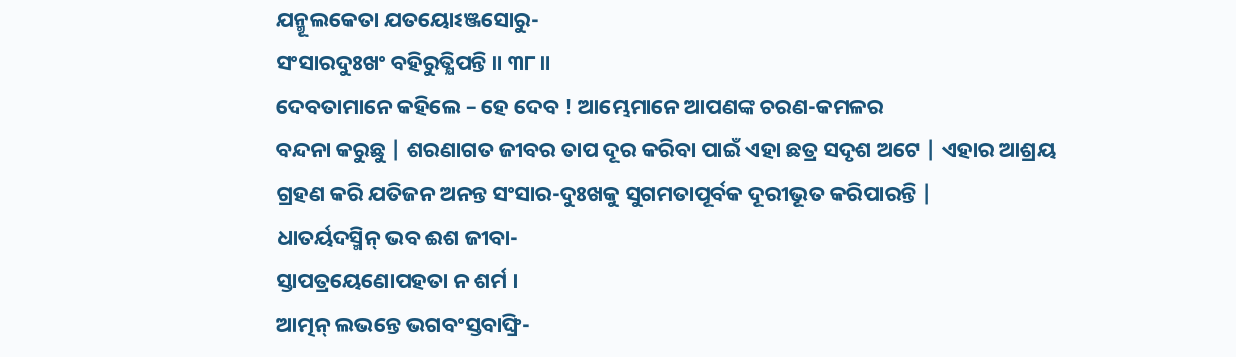ଯନ୍ମୂଲକେତା ଯତୟୋଽଞ୍ଜସୋରୁ-
ସଂସାରଦୁଃଖଂ ବହିରୁତ୍କ୍ଷିପନ୍ତି ॥ ୩୮॥
ଦେବତାମାନେ କହିଲେ – ହେ ଦେବ ! ଆମ୍ଭେମାନେ ଆପଣଙ୍କ ଚରଣ-କମଳର
ବନ୍ଦନା କରୁଛୁ | ଶରଣାଗତ ଜୀବର ତାପ ଦୂର କରିବା ପାଇଁ ଏହା ଛତ୍ର ସଦୃଶ ଅଟେ | ଏହାର ଆଶ୍ରୟ
ଗ୍ରହଣ କରି ଯତିଜନ ଅନନ୍ତ ସଂସାର-ଦୁଃଖକୁ ସୁଗମତାପୂର୍ବକ ଦୂରୀଭୂତ କରିପାରନ୍ତି |
ଧାତର୍ୟଦସ୍ମିନ୍ ଭବ ଈଶ ଜୀବା-
ସ୍ତାପତ୍ରୟେଣୋପହତା ନ ଶର୍ମ ।
ଆତ୍ମନ୍ ଲଭନ୍ତେ ଭଗବଂସ୍ତବାଙ୍ଘ୍ରି-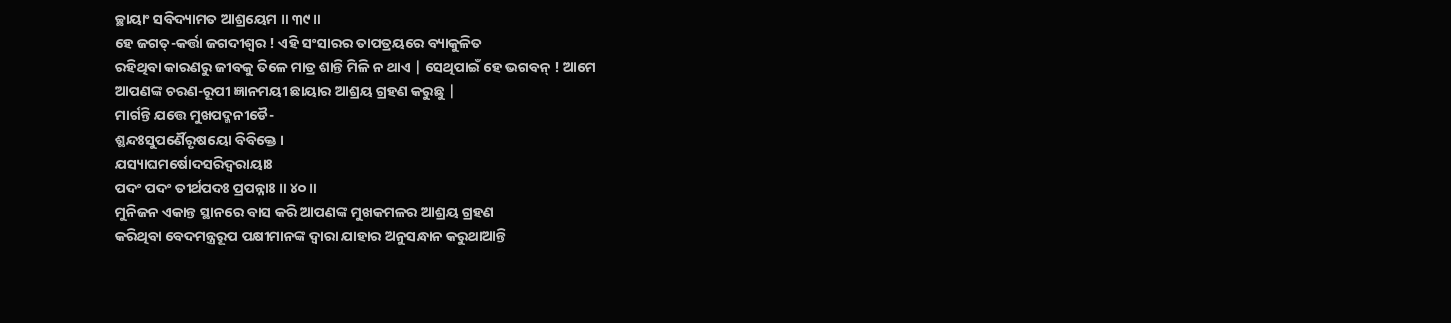ଚ୍ଛାୟାଂ ସବିଦ୍ୟାମତ ଆଶ୍ରୟେମ ॥ ୩୯॥
ହେ ଜଗତ୍-କର୍ତ୍ତା ଜଗଦୀଶ୍ବର ! ଏହି ସଂସାରର ତାପତ୍ରୟରେ ବ୍ୟାକୁଳିତ
ରହିଥିବା କାରଣରୁ ଜୀବକୁ ତିଳେ ମାତ୍ର ଶାନ୍ତି ମିଳି ନ ଥାଏ | ସେଥିପାଇଁ ହେ ଭଗବନ୍ ! ଆମେ
ଆପଣଙ୍କ ଚରଣ-ରୂପୀ ଜ୍ଞାନମୟୀ ଛାୟାର ଆଶ୍ରୟ ଗ୍ରହଣ କରୁଛୁ |
ମାର୍ଗନ୍ତି ଯତ୍ତେ ମୁଖପଦ୍ମନୀଡୈ-
ଶ୍ଛନ୍ଦଃସୁପର୍ଣୈରୃଷୟୋ ବିବିକ୍ତେ ।
ଯସ୍ୟାଘମର୍ଷୋଦସରିଦ୍ୱରାୟାଃ
ପଦଂ ପଦଂ ତୀର୍ଥପଦଃ ପ୍ରପନ୍ନାଃ ॥ ୪୦॥
ମୁନିଜନ ଏକାନ୍ତ ସ୍ଥାନରେ ବାସ କରି ଆପଣଙ୍କ ମୁଖକମଳର ଆଶ୍ରୟ ଗ୍ରହଣ
କରିଥିବା ବେଦମନ୍ତ୍ରରୂପ ପକ୍ଷୀମାନଙ୍କ ଦ୍ବାରା ଯାହାର ଅନୁସନ୍ଧାନ କରୁଥାଆନ୍ତି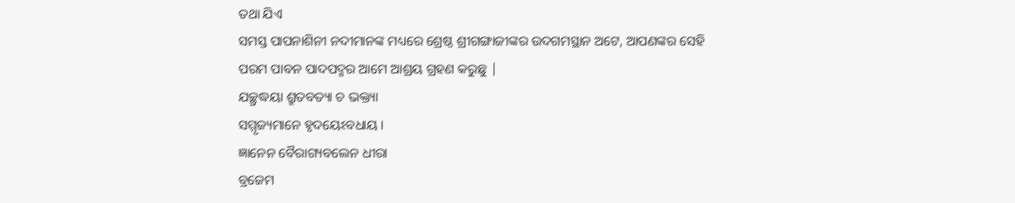ତଥା ଯିଏ
ସମସ୍ତ ପାପନାଶିନୀ ନଦୀମାନଙ୍କ ମଧ୍ୟରେ ଶ୍ରେଷ୍ଠ ଶ୍ରୀଗଙ୍ଗାଜୀଙ୍କର ଉଦଗମସ୍ଥାନ ଅଟେ, ଆପଣଙ୍କର ସେହି ପରମ ପାବନ ପାଦପଦ୍ମର ଆମେ ଆଶ୍ରୟ ଗ୍ରହଣ କରୁଛୁ |
ଯଚ୍ଛ୍ରଦ୍ଧୟା ଶ୍ରୁତବତ୍ୟା ଚ ଭକ୍ତ୍ୟା
ସମ୍ମୃଜ୍ୟମାନେ ହୃଦୟେଽବଧାୟ ।
ଜ୍ଞାନେନ ବୈରାଗ୍ୟବଲେନ ଧୀରା
ବ୍ରଜେମ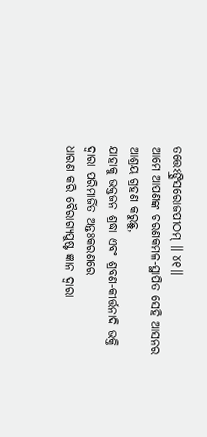ତତ୍ତେଽଙ୍ଘ୍ରିସରୋଜପୀଠମ୍ ॥ ୪୧॥
ଆମେ ଆପଣଙ୍କ ଚରଣକମଳ-ସ୍ଥାପିତ ସେହି ଆସନର ଆଶ୍ରୟ ଗ୍ରହଣ କରୁଛୁ,
ଯାହାକୁ ଭକ୍ତଜନ ଶ୍ରଦ୍ଧା ଏବଂ ଶ୍ରବଣ-କୀର୍ତ୍ତନାଦି ଭକ୍ତି ଦ୍ବାରା ପରିମାର୍ଜିତ ଅନ୍ତଃକରଣରେ
ଧାରଣ କରି ବୈରାଗ୍ୟପୁଷ୍ଟ ଜ୍ଞାନ ଦ୍ବାରା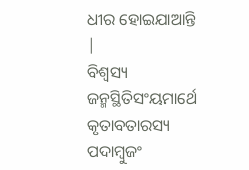ଧୀର ହୋଇଯାଆନ୍ତି |
ବିଶ୍ୱସ୍ୟ ଜନ୍ମସ୍ଥିତିସଂୟମାର୍ଥେ
କୃତାବତାରସ୍ୟ ପଦାମ୍ବୁଜଂ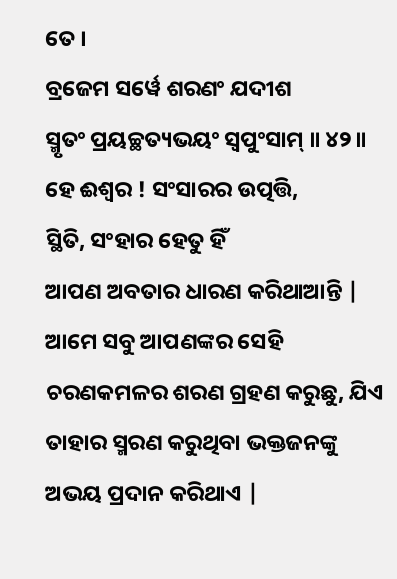ତେ ।
ବ୍ରଜେମ ସର୍ୱେ ଶରଣଂ ଯଦୀଶ
ସ୍ମୃତଂ ପ୍ରୟଚ୍ଛତ୍ୟଭୟଂ ସ୍ୱପୁଂସାମ୍ ॥ ୪୨॥
ହେ ଈଶ୍ବର ! ସଂସାରର ଉତ୍ପତ୍ତି,
ସ୍ଥିତି, ସଂହାର ହେତୁ ହିଁ
ଆପଣ ଅବତାର ଧାରଣ କରିଥାଆନ୍ତି | ଆମେ ସବୁ ଆପଣଙ୍କର ସେହି ଚରଣକମଳର ଶରଣ ଗ୍ରହଣ କରୁଛୁ, ଯିଏ
ତାହାର ସ୍ମରଣ କରୁଥିବା ଭକ୍ତଜନଙ୍କୁ ଅଭୟ ପ୍ରଦାନ କରିଥାଏ |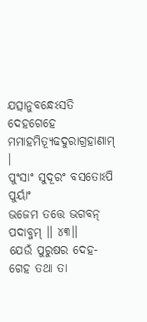ଯତ୍ସାନୁବନ୍ଧେଽସତି ଦେହଗେହେ
ମମାହମିତ୍ୟୂଢଦୁରାଗ୍ରହାଣାମ୍ ।
ପୁଂସାଂ ସୁଦୂରଂ ବସତୋଽପି ପୁର୍ୟାଂ
ଭଜେମ ତତ୍ତେ ଭଗବନ୍ ପଦାବ୍ଜମ୍ ॥ ୪୩॥
ଯେଉଁ ପୁରୁଷର ଦେହ-ଗେହ ତଥା ତା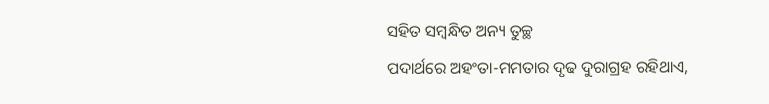ସହିତ ସମ୍ବନ୍ଧିତ ଅନ୍ୟ ତୁଚ୍ଛ
ପଦାର୍ଥରେ ଅହଂତା-ମମତାର ଦୃଢ ଦୁରାଗ୍ରହ ରହିଥାଏ,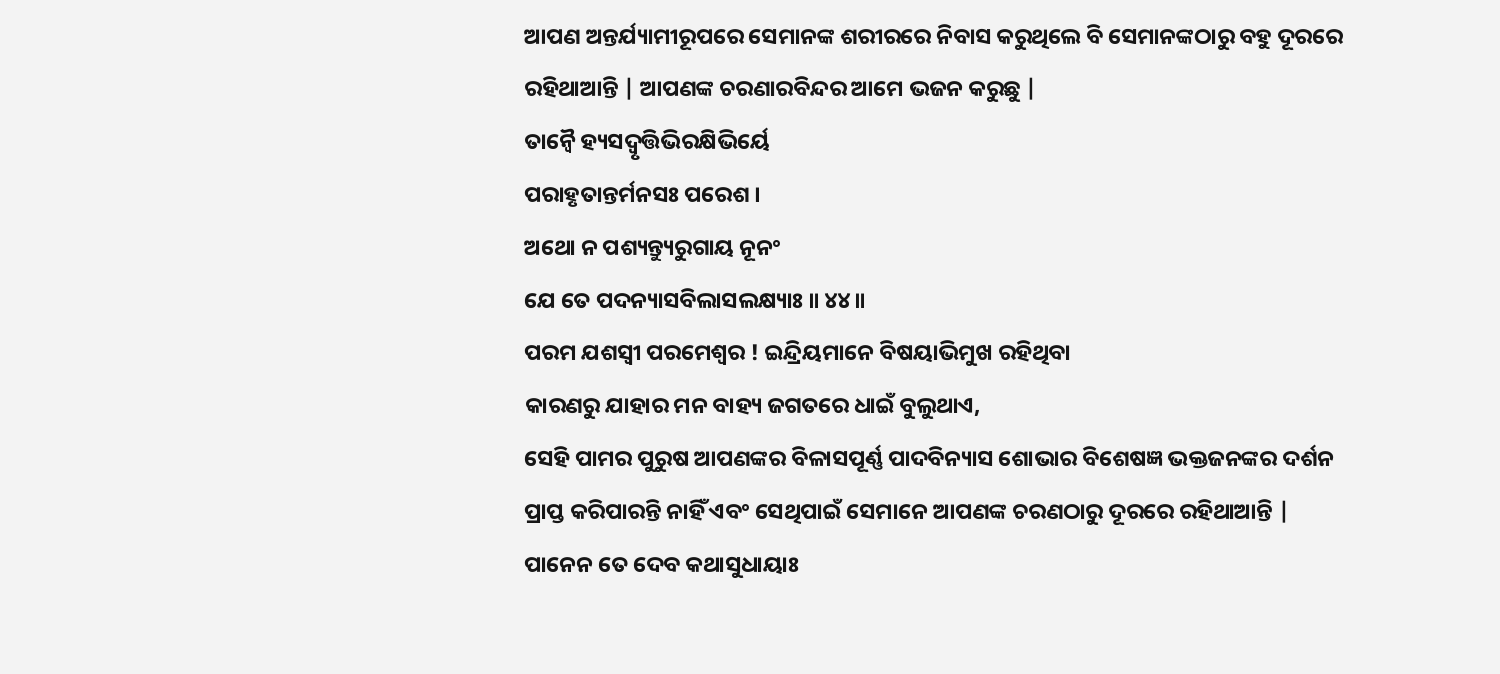ଆପଣ ଅନ୍ତର୍ଯ୍ୟାମୀରୂପରେ ସେମାନଙ୍କ ଶରୀରରେ ନିବାସ କରୁଥିଲେ ବି ସେମାନଙ୍କଠାରୁ ବହୁ ଦୂରରେ
ରହିଥାଆନ୍ତି | ଆପଣଙ୍କ ଚରଣାରବିନ୍ଦର ଆମେ ଭଜନ କରୁଛୁ |
ତାନ୍ୱୈ ହ୍ୟସଦ୍ୱୃତ୍ତିଭିରକ୍ଷିଭିର୍ୟେ
ପରାହୃତାନ୍ତର୍ମନସଃ ପରେଶ ।
ଅଥୋ ନ ପଶ୍ୟନ୍ତ୍ୟୁରୁଗାୟ ନୂନଂ
ଯେ ତେ ପଦନ୍ୟାସବିଲାସଲକ୍ଷ୍ୟାଃ ॥ ୪୪॥
ପରମ ଯଶସ୍ବୀ ପରମେଶ୍ବର ! ଇନ୍ଦ୍ରିୟମାନେ ବିଷୟାଭିମୁଖ ରହିଥିବା
କାରଣରୁ ଯାହାର ମନ ବାହ୍ୟ ଜଗତରେ ଧାଇଁ ବୁଲୁଥାଏ,
ସେହି ପାମର ପୁରୁଷ ଆପଣଙ୍କର ବିଳାସପୂର୍ଣ୍ଣ ପାଦବିନ୍ୟାସ ଶୋଭାର ବିଶେଷଜ୍ଞ ଭକ୍ତଜନଙ୍କର ଦର୍ଶନ
ପ୍ରାପ୍ତ କରିପାରନ୍ତି ନାହିଁ ଏବଂ ସେଥିପାଇଁ ସେମାନେ ଆପଣଙ୍କ ଚରଣଠାରୁ ଦୂରରେ ରହିଥାଆନ୍ତି |
ପାନେନ ତେ ଦେବ କଥାସୁଧାୟାଃ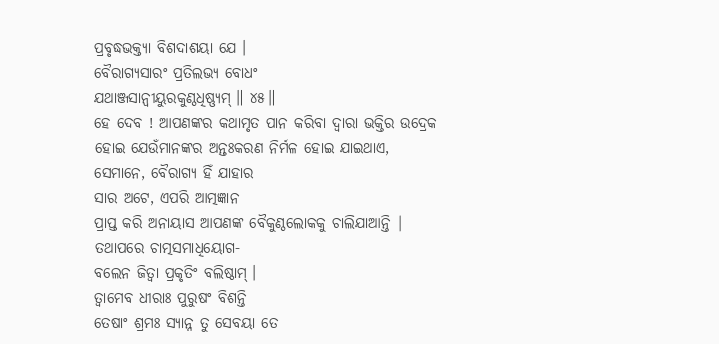ପ୍ରବୃଦ୍ଧଭକ୍ତ୍ୟା ବିଶଦାଶୟା ଯେ ।
ବୈରାଗ୍ୟସାରଂ ପ୍ରତିଲଭ୍ୟ ବୋଧଂ
ଯଥାଞ୍ଜସାନ୍ୱୀୟୁରକୁଣ୍ଠଧିଷ୍ଣ୍ୟମ୍ ॥ ୪୫॥
ହେ ଦେବ ! ଆପଣଙ୍କର କଥାମୃତ ପାନ କରିବା ଦ୍ବାରା ଭକ୍ତିର ଉଦ୍ରେକ
ହୋଇ ଯେଉଁମାନଙ୍କର ଅନ୍ତଃକରଣ ନିର୍ମଳ ହୋଇ ଯାଇଥାଏ,
ସେମାନେ, ବୈରାଗ୍ୟ ହିଁ ଯାହାର
ସାର ଅଟେ, ଏପରି ଆତ୍ମଜ୍ଞାନ
ପ୍ରାପ୍ତ କରି ଅନାୟାସ ଆପଣଙ୍କ ବୈକୁଣ୍ଠଲୋକକୁ ଚାଲିଯାଆନ୍ତି |
ତଥାପରେ ଚାତ୍ମସମାଧିୟୋଗ-
ବଲେନ ଜିତ୍ୱା ପ୍ରକୃତିଂ ବଲିଷ୍ଠାମ୍ ।
ତ୍ୱାମେବ ଧୀରାଃ ପୁରୁଷଂ ବିଶନ୍ତି
ତେଷାଂ ଶ୍ରମଃ ସ୍ୟାନ୍ନ ତୁ ସେବୟା ତେ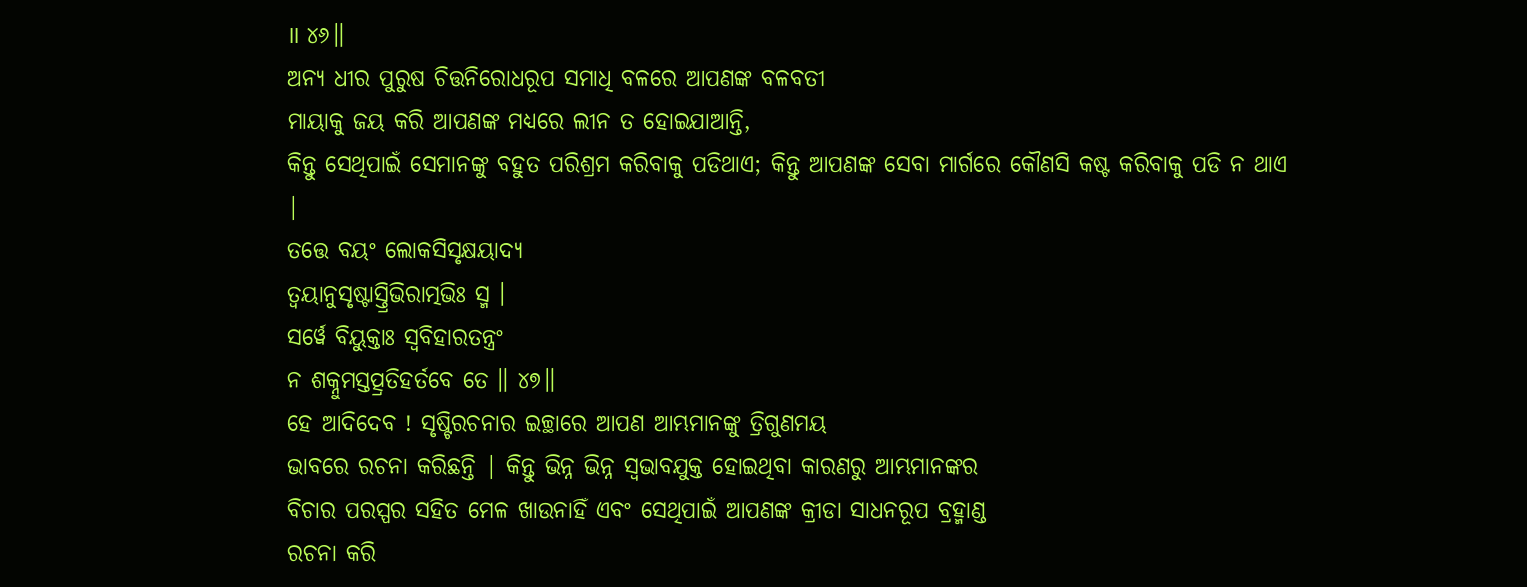॥ ୪୬॥
ଅନ୍ୟ ଧୀର ପୁରୁଷ ଚିତ୍ତନିରୋଧରୂପ ସମାଧି ବଳରେ ଆପଣଙ୍କ ବଳବତୀ
ମାୟାକୁ ଜୟ କରି ଆପଣଙ୍କ ମଧ୍ୟରେ ଲୀନ ତ ହୋଇଯାଆନ୍ତି,
କିନ୍ତୁ ସେଥିପାଇଁ ସେମାନଙ୍କୁ ବହୁତ ପରିଶ୍ରମ କରିବାକୁ ପଡିଥାଏ; କିନ୍ତୁ ଆପଣଙ୍କ ସେବା ମାର୍ଗରେ କୌଣସି କଷ୍ଟ କରିବାକୁ ପଡି ନ ଥାଏ
|
ତତ୍ତେ ବୟଂ ଲୋକସିସୃକ୍ଷୟାଦ୍ୟ
ତ୍ୱୟାନୁସୃଷ୍ଟାସ୍ତ୍ରିଭିରାତ୍ମଭିଃ ସ୍ମ ।
ସର୍ୱେ ବିୟୁକ୍ତାଃ ସ୍ୱବିହାରତନ୍ତ୍ରଂ
ନ ଶକ୍ନୁମସ୍ତତ୍ପ୍ରତିହର୍ତବେ ତେ ॥ ୪୭॥
ହେ ଆଦିଦେବ ! ସୃଷ୍ଟିରଚନାର ଇଚ୍ଛାରେ ଆପଣ ଆମ୍ଭମାନଙ୍କୁ ତ୍ରିଗୁଣମୟ
ଭାବରେ ରଚନା କରିଛନ୍ତି | କିନ୍ତୁ ଭିନ୍ନ ଭିନ୍ନ ସ୍ବଭାବଯୁକ୍ତ ହୋଇଥିବା କାରଣରୁ ଆମ୍ଭମାନଙ୍କର
ବିଚାର ପରସ୍ପର ସହିତ ମେଳ ଖାଉନାହିଁ ଏବଂ ସେଥିପାଇଁ ଆପଣଙ୍କ କ୍ରୀଡା ସାଧନରୂପ ବ୍ରହ୍ମାଣ୍ଡ
ରଚନା କରି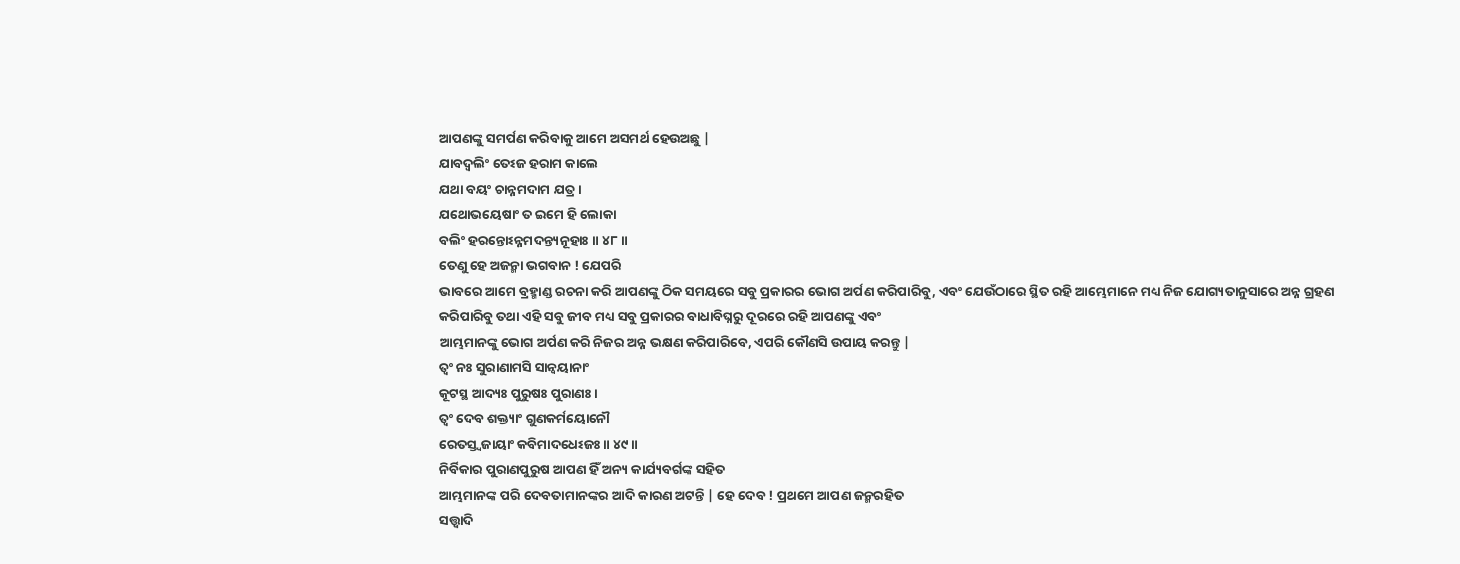ଆପଣଙ୍କୁ ସମର୍ପଣ କରିବାକୁ ଆମେ ଅସମର୍ଥ ହେଉଅଛୁ |
ଯାବଦ୍ବଲିଂ ତେଽଜ ହରାମ କାଲେ
ଯଥା ବୟଂ ଚାନ୍ନମଦାମ ଯତ୍ର ।
ଯଥୋଭୟେଷାଂ ତ ଇମେ ହି ଲୋକା
ବଲିଂ ହରନ୍ତୋଽନ୍ନମଦନ୍ତ୍ୟନୂହାଃ ॥ ୪୮॥
ତେଣୁ ହେ ଅଜନ୍ମା ଭଗବାନ ! ଯେପରି
ଭାବରେ ଆମେ ବ୍ରହ୍ମାଣ୍ଡ ରଚନା କରି ଆପଣଙ୍କୁ ଠିକ ସମୟରେ ସବୁ ପ୍ରକାରର ଭୋଗ ଅର୍ପଣ କରିପାରିବୁ, ଏବଂ ଯେଉଁଠାରେ ସ୍ଥିତ ରହି ଆମ୍ଭେମାନେ ମଧ୍ୟ ନିଜ ଯୋଗ୍ୟତାନୁସାରେ ଅନ୍ନ ଗ୍ରହଣ
କରିପାରିବୁ ତଥା ଏହି ସବୁ ଜୀବ ମଧ୍ୟ ସବୁ ପ୍ରକାରର ବାଧାବିଘ୍ନରୁ ଦୂରରେ ରହି ଆପଣଙ୍କୁ ଏବଂ
ଆମ୍ଭମାନଙ୍କୁ ଭୋଗ ଅର୍ପଣ କରି ନିଜର ଅନ୍ନ ଭକ୍ଷଣ କରିପାରିବେ, ଏପରି କୌଣସି ଉପାୟ କରନ୍ତୁ |
ତ୍ୱଂ ନଃ ସୁରାଣାମସି ସାନ୍ୱୟାନାଂ
କୂଟସ୍ଥ ଆଦ୍ୟଃ ପୁରୁଷଃ ପୁରାଣଃ ।
ତ୍ୱଂ ଦେବ ଶକ୍ତ୍ୟାଂ ଗୁଣକର୍ମୟୋନୌ
ରେତସ୍ତ୍ୱଜାୟାଂ କବିମାଦଧେଽଜଃ ॥ ୪୯॥
ନିର୍ବିକାର ପୁରାଣପୁରୁଷ ଆପଣ ହିଁ ଅନ୍ୟ କାର୍ଯ୍ୟବର୍ଗଙ୍କ ସହିତ
ଆମ୍ଭମାନଙ୍କ ପରି ଦେବତାମାନଙ୍କର ଆଦି କାରଣ ଅଟନ୍ତି | ହେ ଦେବ ! ପ୍ରଥମେ ଆପଣ ଜନ୍ମରହିତ
ସତ୍ତ୍ଵାଦି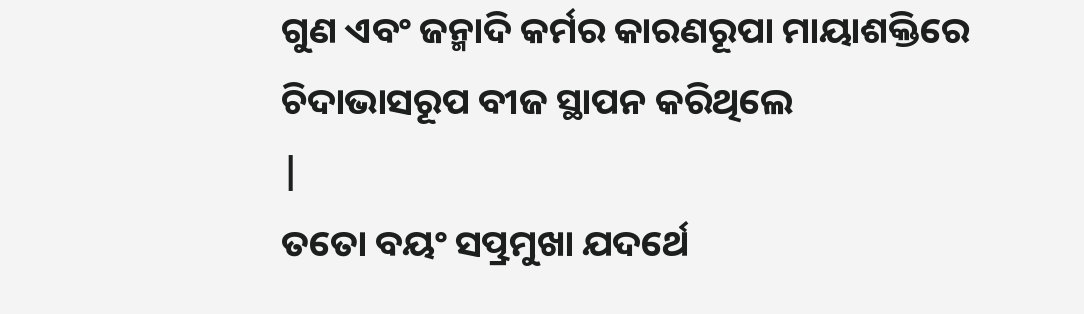ଗୁଣ ଏବଂ ଜନ୍ମାଦି କର୍ମର କାରଣରୂପା ମାୟାଶକ୍ତିରେ ଚିଦାଭାସରୂପ ବୀଜ ସ୍ଥାପନ କରିଥିଲେ
|
ତତୋ ବୟଂ ସତ୍ପ୍ରମୁଖା ଯଦର୍ଥେ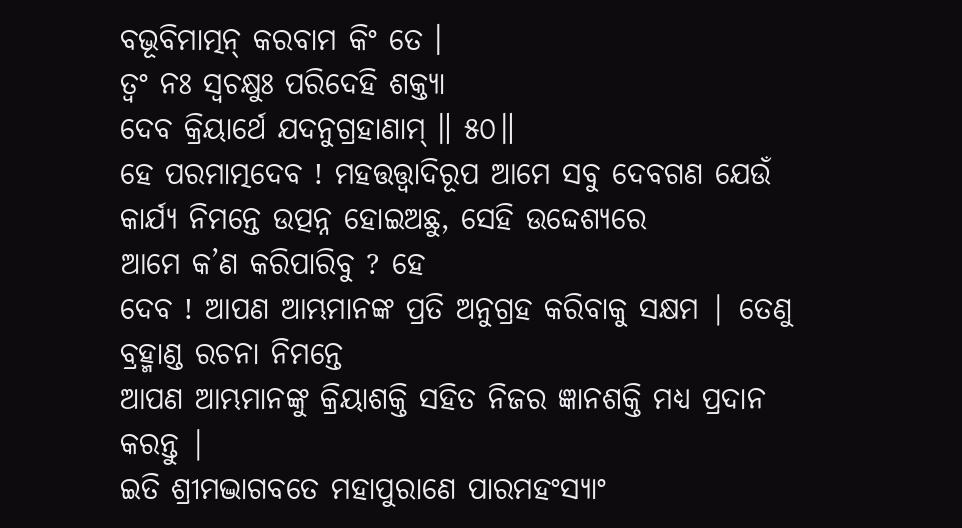ବଭୂବିମାତ୍ମନ୍ କରବାମ କିଂ ତେ ।
ତ୍ୱଂ ନଃ ସ୍ୱଚକ୍ଷୁଃ ପରିଦେହି ଶକ୍ତ୍ୟା
ଦେବ କ୍ରିୟାର୍ଥେ ଯଦନୁଗ୍ରହାଣାମ୍ ॥ ୫୦॥
ହେ ପରମାତ୍ମଦେବ ! ମହତ୍ତତ୍ତ୍ବାଦିରୂପ ଆମେ ସବୁ ଦେବଗଣ ଯେଉଁ
କାର୍ଯ୍ୟ ନିମନ୍ତେ ଉତ୍ପନ୍ନ ହୋଇଅଛୁ, ସେହି ଉଦ୍ଦେଶ୍ୟରେ
ଆମେ କ’ଣ କରିପାରିବୁ ? ହେ
ଦେବ ! ଆପଣ ଆମ୍ଭମାନଙ୍କ ପ୍ରତି ଅନୁଗ୍ରହ କରିବାକୁ ସକ୍ଷମ | ତେଣୁ ବ୍ରହ୍ମାଣ୍ଡ ରଚନା ନିମନ୍ତେ
ଆପଣ ଆମ୍ଭମାନଙ୍କୁ କ୍ରିୟାଶକ୍ତି ସହିତ ନିଜର ଜ୍ଞାନଶକ୍ତି ମଧ୍ୟ ପ୍ରଦାନ କରନ୍ତୁ |
ଇତି ଶ୍ରୀମଦ୍ଭାଗବତେ ମହାପୁରାଣେ ପାରମହଂସ୍ୟାଂ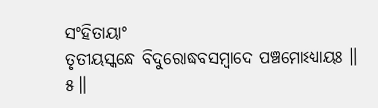ସଂହିତାୟାଂ
ତୃତୀୟସ୍କନ୍ଧେ ବିଦୁରୋଦ୍ଧବସମ୍ବାଦେ ପଞ୍ଚମୋଽଧ୍ୟାୟଃ ॥ ୫॥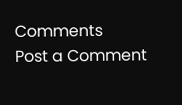Comments
Post a Comment